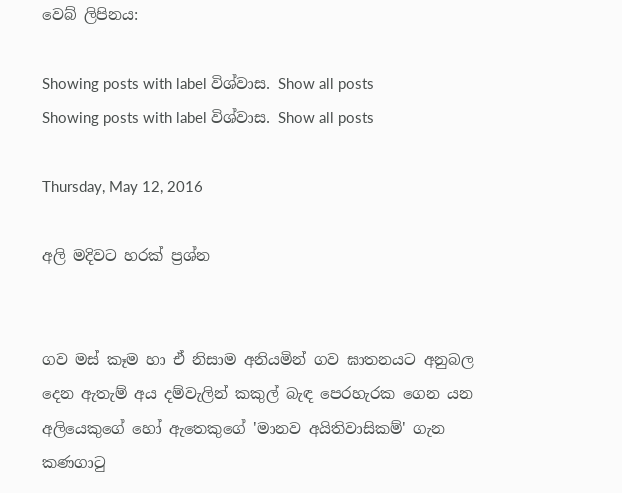වෙබ් ලිපිනය:

Showing posts with label විශ්වාස. Show all posts
Showing posts with label විශ්වාස. Show all posts

Thursday, May 12, 2016

අලි මදිවට හරක් ප්‍රශ්න


ගව මස් කෑම හා ඒ නිසාම අනියමින් ගව ඝාතනයට අනුබල දෙන ඇතැම් අය දම්වැලින් කකුල් බැඳ පෙරහැරක ගෙන යන අලියෙකුගේ හෝ ඇතෙකුගේ 'මානව අයිතිවාසිකම්' ගැන කණගාටු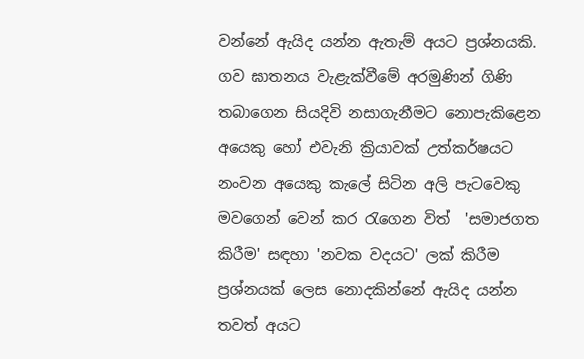වන්නේ ඇයිද යන්න ඇතැම් අයට ප්‍රශ්නයකි. ගව ඝාතනය වැළැක්වීමේ අරමුණින් ගිණි තබාගෙන සියදිවි නසාගැනීමට නොපැකිළෙන අයෙකු හෝ එවැනි ක්‍රියාවක් උත්කර්ෂයට නංවන අයෙකු කැලේ සිටින අලි පැටවෙකු මවගෙන් වෙන් කර රැගෙන විත්  'සමාජගත කිරීම' සඳහා 'නවක වදයට' ලක් කිරීම ප්‍රශ්නයක් ලෙස නොදකින්නේ ඇයිද යන්න තවත් අයට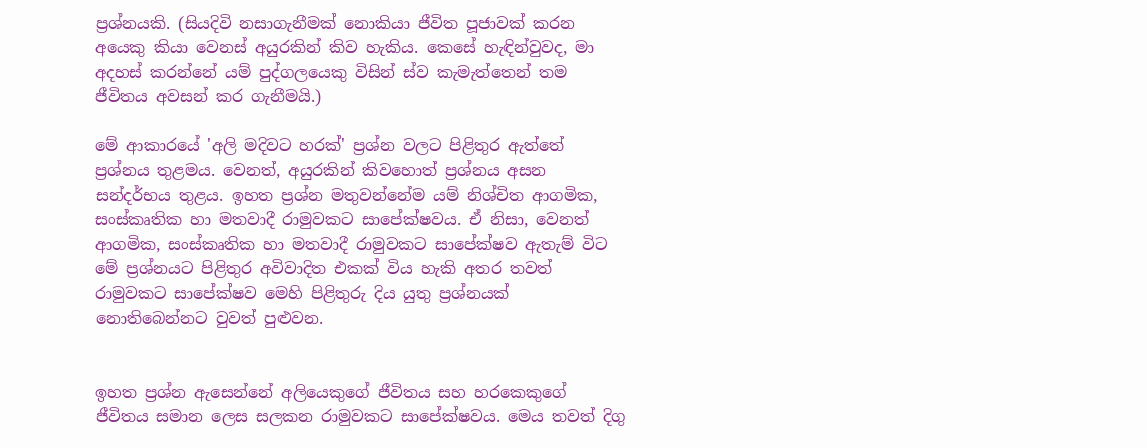ප්‍රශ්නයකි. (සියදිවි නසාගැනීමක් නොකියා ජීවිත පූජාවක් කරන අයෙකු කියා වෙනස් අයුරකින් කිව හැකිය. කෙසේ හැඳින්වුවද, මා අදහස් කරන්නේ යම් පුද්ගලයෙකු විසින් ස්ව කැමැත්තෙන් තම ජීවිතය අවසන් කර ගැනීමයි.)

මේ ආකාරයේ 'අලි මදිවට හරක්' ප්‍රශ්න වලට පිළිතුර ඇත්තේ ප්‍රශ්නය තුළමය. වෙනත්, අයුරකින් කිවහොත් ප්‍රශ්නය අසන සන්දර්භය තුළය. ඉහත ප්‍රශ්න මතුවන්නේම යම් නිශ්චිත ආගමික, සංස්කෘතික හා මතවාදී රාමුවකට සාපේක්ෂවය. ඒ නිසා, වෙනත් ආගමික, සංස්කෘතික හා මතවාදී රාමුවකට සාපේක්ෂව ඇතැම් විට මේ ප්‍රශ්නයට පිළිතුර අවිවාදිත එකක් විය හැකි අතර තවත් රාමුවකට සාපේක්ෂව මෙහි පිළිතුරු දිය යුතු ප්‍රශ්නයක් නොතිබෙන්නට වුවත් පුළුවන.


ඉහත ප්‍රශ්න ඇසෙන්නේ අලියෙකුගේ ජීවිතය සහ හරකෙකුගේ ජීවිතය සමාන ලෙස සලකන රාමුවකට සාපේක්ෂවය. මෙය තවත් දිගු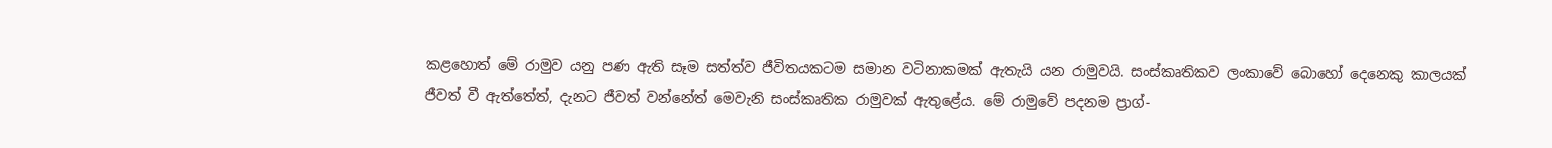කළහොත් මේ රාමුව යනු පණ ඇති සෑම සත්ත්ව ජීවිතයකටම සමාන වටිනාකමක් ඇතැයි යන රාමුවයි. සංස්කෘතිකව ලංකාවේ බොහෝ දෙනෙකු කාලයක් ජීවත් වී ඇත්තේත්, දැනට ජීවත් වන්නේත් මෙවැනි සංස්කෘතික රාමුවක් ඇතුළේය. මේ රාමුවේ පදනම ප්‍රාග්-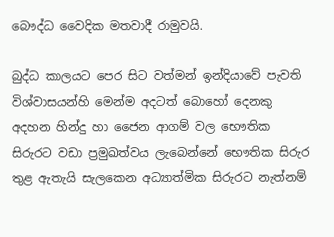බෞද්ධ වෛදික මතවාදී රාමුවයි.

බුද්ධ කාලයට පෙර සිට වත්මන් ඉන්දියාවේ පැවති විශ්වාසයන්හි මෙන්ම අදටත් බොහෝ දෙනකු අදහන හින්දු හා ජෛන ආගම් වල භෞතික සිරුරට වඩා ප්‍රමුඛත්වය ලැබෙන්නේ භෞතික සිරුර තුළ ඇතැයි සැලකෙන අධ්‍යාත්මික සිරුරට නැත්නම්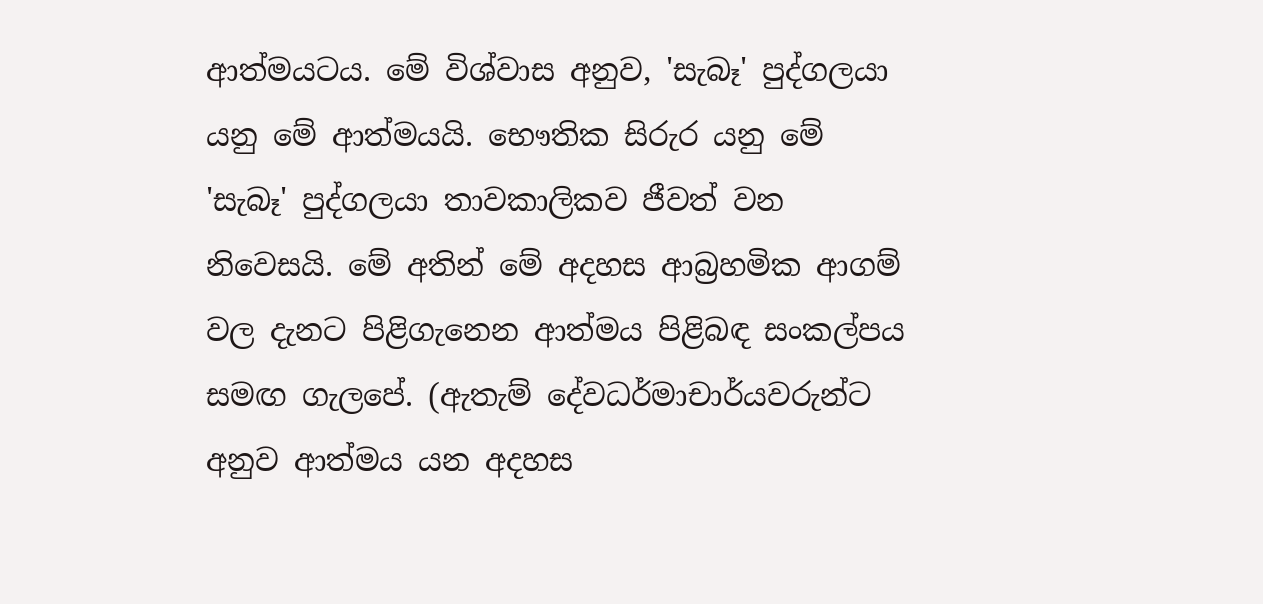ආත්මයටය. මේ විශ්වාස අනුව, 'සැබෑ' පුද්ගලයා යනු මේ ආත්මයයි. භෞතික සිරුර යනු මේ 'සැබෑ' පුද්ගලයා තාවකාලිකව ජීවත් වන නිවෙසයි. මේ අතින් මේ අදහස ආබ්‍රහමික ආගම් වල දැනට පිළිගැනෙන ආත්මය පිළිබඳ සංකල්පය සමඟ ගැලපේ. (ඇතැම් දේවධර්මාචාර්යවරුන්ට අනුව ආත්මය යන අදහස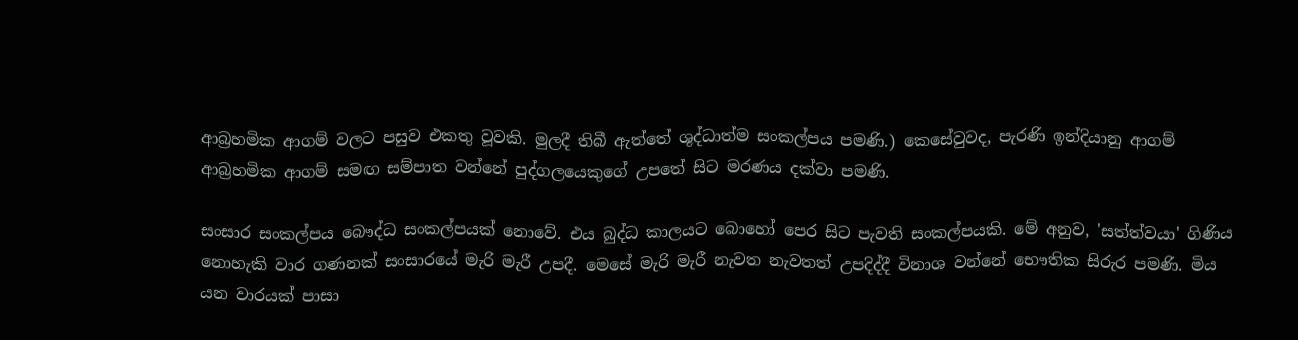ආබ්‍රහමික ආගම් වලට පසුව එකතු වූවකි. මුලදී තිබී ඇත්තේ ශුද්ධාත්ම සංකල්පය පමණි.) කෙසේවුවද, පැරණි ඉන්දියානු ආගම් ආබ්‍රහමික ආගම් සමඟ සම්පාත වන්නේ පුද්ගලයෙකුගේ උපතේ සිට මරණය දක්වා පමණි.

සංසාර සංකල්පය බෞද්ධ සංකල්පයක් නොවේ. එය බුද්ධ කාලයට බොහෝ පෙර සිට පැවති සංකල්පයකි. මේ අනුව, 'සත්ත්වයා' ගිණිය නොහැකි වාර ගණනක් සංසාරයේ මැරි මැරී උපදී. මෙසේ මැරි මැරී නැවත නැවතත් උපදිද්දී විනාශ වන්නේ භෞතික සිරුර පමණි. මිය යන වාරයක් පාසා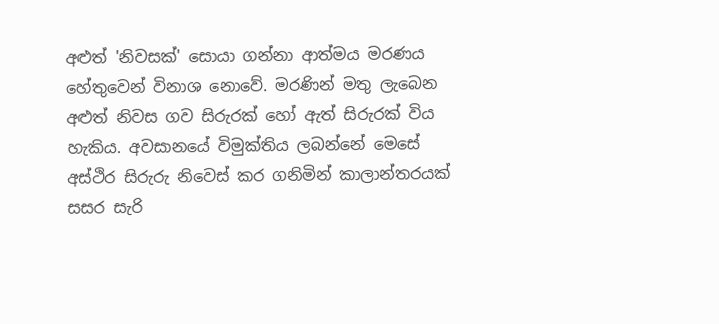අළුත් 'නිවසක්' සොයා ගන්නා ආත්මය මරණය හේතුවෙන් විනාශ නොවේ. මරණින් මතු ලැබෙන අළුත් නිවස ගව සිරුරක් හෝ ඇත් සිරුරක් විය හැකිය. අවසානයේ විමුක්තිය ලබන්නේ මෙසේ අස්ථිර සිරුරු නිවෙස් කර ගනිමින් කාලාන්තරයක් සසර සැරි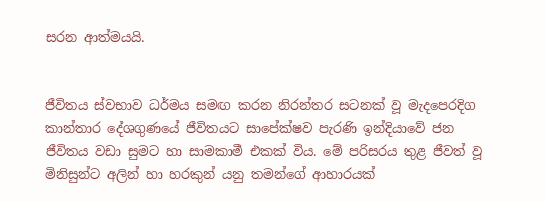සරන ආත්මයයි.


ජීවිතය ස්වභාව ධර්මය සමඟ කරන නිරන්තර සටනක් වූ මැදපෙරදිග කාන්තාර දේශගුණයේ ජීවිතයට සාපේක්ෂව පැරණි ඉන්දියාවේ ජන ජීවිතය වඩා සුමට හා සාමකාමී එකක් විය. මේ පරිසරය තුළ ජීවත් වූ මිනිසුන්ට අලින් හා හරකුන් යනු තමන්ගේ ආහාරයක්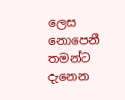ලෙස නොපෙනී තමන්ට දැනෙන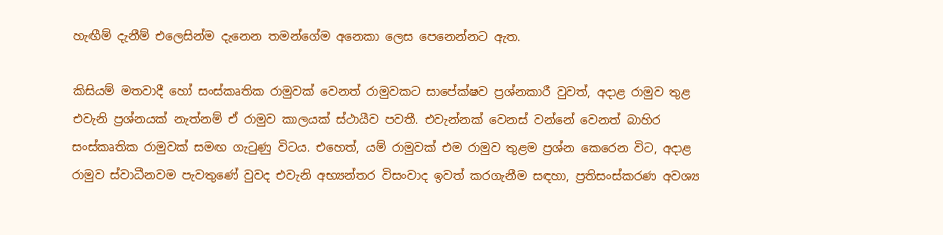හැඟීම් දැනීම් එලෙසින්ම දැනෙන තමන්ගේම අනෙකා ලෙස පෙනෙන්නට ඇත.

කිසියම් මතවාදී හෝ සංස්කෘතික රාමුවක් වෙනත් රාමුවකට සාපේක්ෂව ප්‍රශ්නකාරී වුවත්, අදාළ රාමුව තුළ එවැනි ප්‍රශ්නයක් නැත්නම් ඒ රාමුව කාලයක් ස්ථායීව පවතී. එවැන්නක් වෙනස් වන්නේ වෙනත් බාහිර  සංස්කෘතික රාමුවක් සමඟ ගැටුණු විටය. එහෙත්, යම් රාමුවක් එම රාමුව තුළම ප්‍රශ්න කෙරෙන විට, අදාළ රාමුව ස්වාධීනවම පැවතුණේ වුවද එවැනි අභ්‍යන්තර විසංවාද ඉවත් කරගැනීම සඳහා, ප්‍රතිසංස්කරණ අවශ්‍ය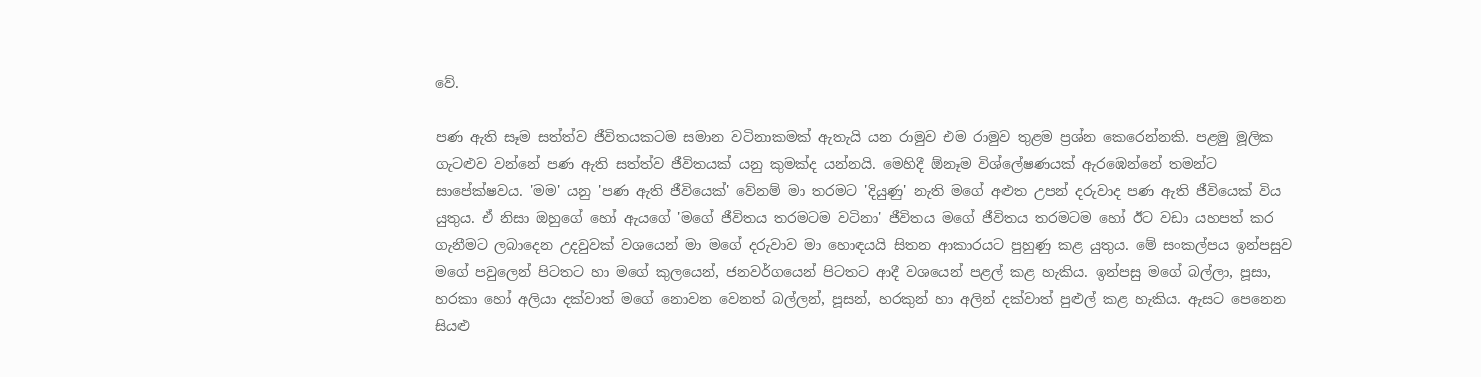වේ.

පණ ඇති සෑම සත්ත්ව ජීවිතයකටම සමාන වටිනාකමක් ඇතැයි යන රාමුව එම රාමුව තුළම ප්‍රශ්න කෙරෙන්නකි. පළමු මූලික ගැටළුව වන්නේ පණ ඇති සත්ත්ව ජීවිතයක් යනු කුමක්ද යන්නයි. මෙහිදී ඕනෑම විශ්ලේෂණයක් ඇරඹෙන්නේ තමන්ට සාපේක්ෂවය. 'මම' යනු 'පණ ඇති ජීවියෙක්' වේනම් මා තරමට 'දියුණු' නැති මගේ අළුත උපන් දරුවාද පණ ඇති ජීවියෙක් විය යුතුය. ඒ නිසා ඔහුගේ හෝ ඇයගේ 'මගේ ජීවිතය තරමටම වටිනා' ජීවිතය මගේ ජීවිතය තරමටම හෝ ඊට වඩා යහපත් කර ගැනීමට ලබාදෙන උදවුවක් වශයෙන් මා මගේ දරුවාව මා හොඳයයි සිතන ආකාරයට පුහුණු කළ යුතුය. මේ සංකල්පය ඉන්පසුව මගේ පවුලෙන් පිටතට හා මගේ කුලයෙන්, ජනවර්ගයෙන් පිටතට ආදී වශයෙන් පළල් කළ හැකිය. ඉන්පසු මගේ බල්ලා, පූසා, හරකා හෝ අලියා දක්වාත් මගේ නොවන වෙනත් බල්ලන්, පූසන්, හරකුන් හා අලින් දක්වාත් පුළුල් කළ හැකිය. ඇසට පෙනෙන සියළු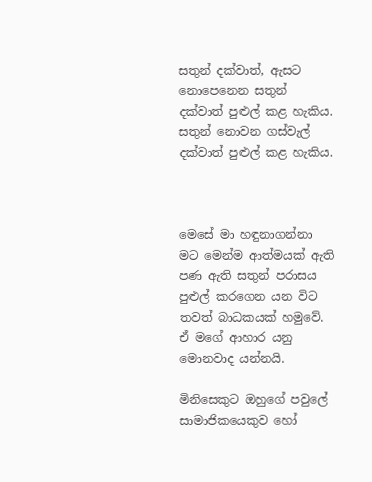සතුන් දක්වාත්, ඇසට නොපෙනෙන සතුන් දක්වාත් පුළුල් කළ හැකිය. සතුන් නොවන ගස්වැල් දක්වාත් පුළුල් කළ හැකිය.



මෙසේ මා හඳුනාගන්නා මට මෙන්ම ආත්මයක් ඇති පණ ඇති සතුන් පරාසය පුළුල් කරගෙන යන විට තවත් බාධකයක් හමුවේ. ඒ මගේ ආහාර යනු මොනවාද යන්නයි.

මිනිසෙකුට ඔහුගේ පවුලේ සාමාජිකයෙකුව හෝ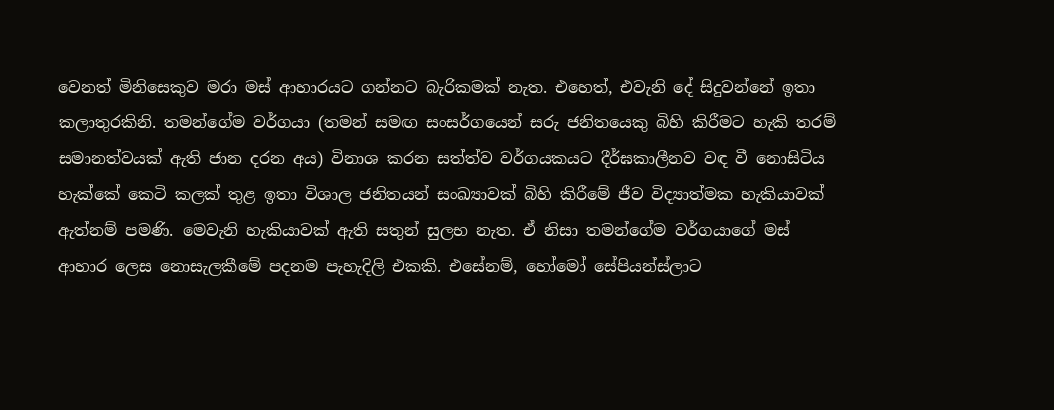වෙනත් මිනිසෙකුව මරා මස් ආහාරයට ගන්නට බැරිකමක් නැත. එහෙත්, එවැනි දේ සිදුවන්නේ ඉතා කලාතුරකිනි. තමන්ගේම වර්ගයා (තමන් සමඟ සංසර්ගයෙන් සරු ජනිතයෙකු බිහි කිරීමට හැකි තරම් සමානත්වයක් ඇති ජාන දරන අය) විනාශ කරන සත්ත්ව වර්ගයකයට දීර්ඝකාලීනව වඳ වී නොසිටිය හැක්කේ කෙටි කලක් තුළ ඉතා විශාල ජනිතයන් සංඛ්‍යාවක් බිහි කිරීමේ ජීව විද්‍යාත්මක හැකියාවක් ඇත්නම් පමණි. මෙවැනි හැකියාවක් ඇති සතුන් සුලභ නැත. ඒ නිසා තමන්ගේම වර්ගයාගේ මස් ආහාර ලෙස නොසැලකීමේ පදනම පැහැදිලි එකකි. එසේනම්, හෝමෝ සේපියන්ස්ලාට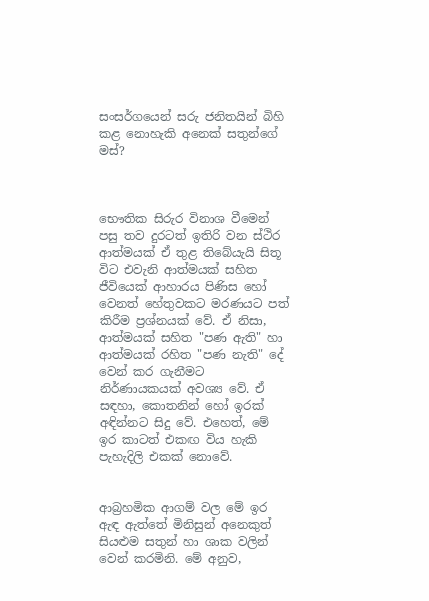සංසර්ගයෙන් සරු ජනිතයින් බිහි කළ නොහැකි අනෙක් සතුන්ගේ මස්?



භෞතික සිරුර විනාශ වීමෙන් පසු තව දුරටත් ඉතිරි වන ස්ථිර ආත්මයක් ඒ තුළ තිබේයැයි සිතූ විට එවැනි ආත්මයක් සහිත ජීවියෙක් ආහාරය පිණිස හෝ වෙනත් හේතුවකට මරණයට පත් කිරීම ප්‍රශ්නයක් වේ. ඒ නිසා, ආත්මයක් සහිත "පණ ඇති" හා ආත්මයක් රහිත "පණ නැති" දේ වෙන් කර ගැනීමට නිර්ණායකයක් අවශ්‍ය වේ. ඒ සඳහා, කොතනින් හෝ ඉරක් අඳින්නට සිදු වේ. එහෙත්, මේ ඉර කාටත් එකඟ විය හැකි පැහැදිලි එකක් නොවේ.


ආබ්‍රහමික ආගම් වල මේ ඉර ඇඳ ඇත්තේ මිනිසුන් අනෙකුත් සියළුම සතුන් හා ශාක වලින් වෙන් කරමිනි. මේ අනුව,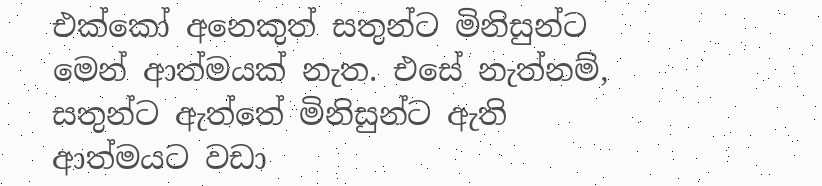එක්කෝ අනෙකුත් සතුන්ට මිනිසුන්ට මෙන් ආත්මයක් නැත. එසේ නැත්නම්, සතුන්ට ඇත්තේ මිනිසුන්ට ඇති ආත්මයට වඩා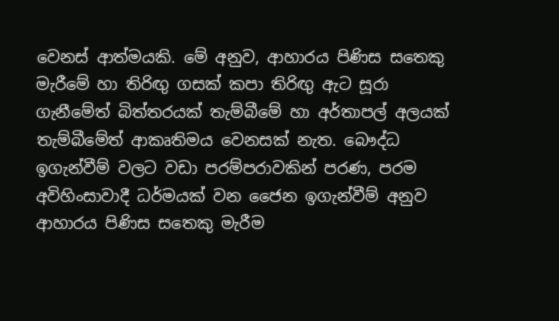වෙනස් ආත්මයකි. මේ අනුව, ආහාරය පිණිස සතෙකු මැරීමේ හා තිරිඟු ගසක් කපා තිරිඟු ඇට සූරා ගැනීමේත් බිත්තරයක් තැම්බීමේ හා අර්තාපල් අලයක් තැම්බීමේත් ආකෘතිමය වෙනසක් නැත. බෞද්ධ ඉගැන්වීම් වලට වඩා පරම්පරාවකින් පරණ, පරම අවිහිංසාවාදී ධර්මයක් වන ජෛන ඉගැන්වීම් අනුව ආහාරය පිණිස සතෙකු මැරීම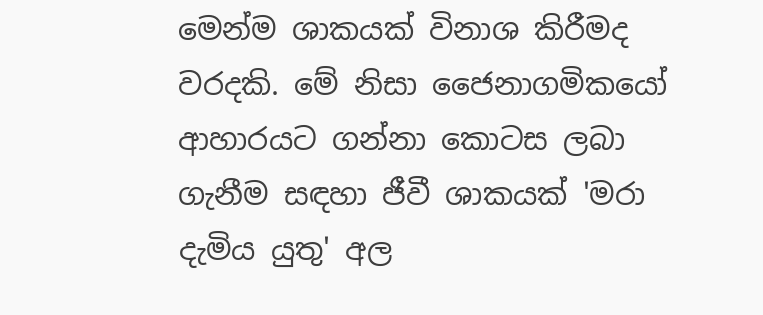මෙන්ම ශාකයක් විනාශ කිරීමද වරදකි. මේ නිසා ජෛනාගමිකයෝ ආහාරයට ගන්නා කොටස ලබා ගැනීම සඳහා ජීවී ශාකයක් 'මරා දැමිය යුතු' අල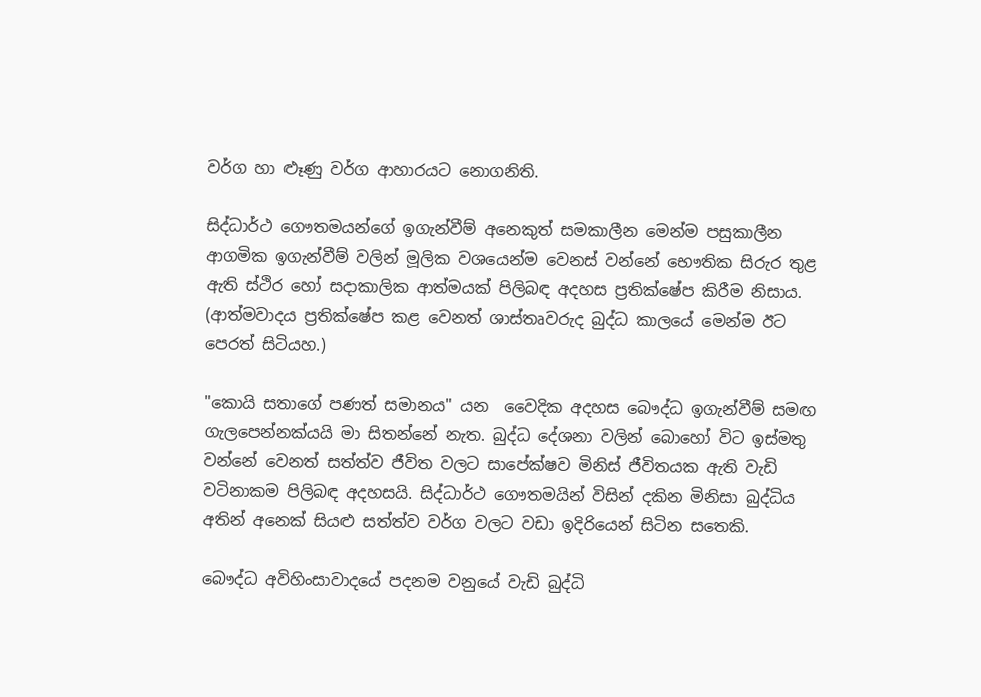වර්ග හා ළූණු වර්ග ආහාරයට නොගනිති.

සිද්ධාර්ථ ගෞතමයන්ගේ ඉගැන්වීම් අනෙකුත් සමකාලීන මෙන්ම පසුකාලීන ආගමික ඉගැන්වීම් වලින් මූලික වශයෙන්ම වෙනස් වන්නේ භෞතික සිරුර තුළ ඇති ස්ථිර හෝ සදාකාලික ආත්මයක් පිලිබඳ අදහස ප්‍රතික්ෂේප කිරීම නිසාය. (ආත්මවාදය ප්‍රතික්ෂේප කළ වෙනත් ශාස්තෘවරුද බුද්ධ කාලයේ මෙන්ම ඊට පෙරත් සිටියහ.)

"කොයි සතාගේ පණත් සමානය" යන  වෛදික අදහස බෞද්ධ ඉගැන්වීම් සමඟ ගැලපෙන්නක්යයි මා සිතන්නේ නැත. බුද්ධ දේශනා වලින් බොහෝ විට ඉස්මතු වන්නේ වෙනත් සත්ත්ව ජීවිත වලට සාපේක්ෂව මිනිස් ජීවිතයක ඇති වැඩි වටිනාකම පිලිබඳ අදහසයි. සිද්ධාර්ථ ගෞතමයින් විසින් දකින මිනිසා බුද්ධිය අතින් අනෙක් සියළු සත්ත්ව වර්ග වලට වඩා ඉදිරියෙන් සිටින සතෙකි.

බෞද්ධ අවිහිංසාවාදයේ පදනම වනුයේ වැඩි බුද්ධි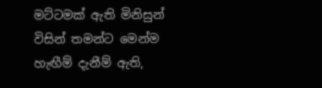මට්ටමක් ඇති මිනිසුන් විසින් තමන්ට මෙන්ම හැඟීම් දැනීම් ඇති,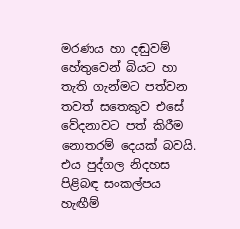මරණය හා දඬුවම් හේතුවෙන් බියට හා තැති ගැන්මට පත්වන තවත් සතෙකුව එසේ වේදනාවට පත් කිරීම නොතරම් දෙයක් බවයි. එය පුද්ගල නිදහස පිළිබඳ සංකල්පය හැඟීම්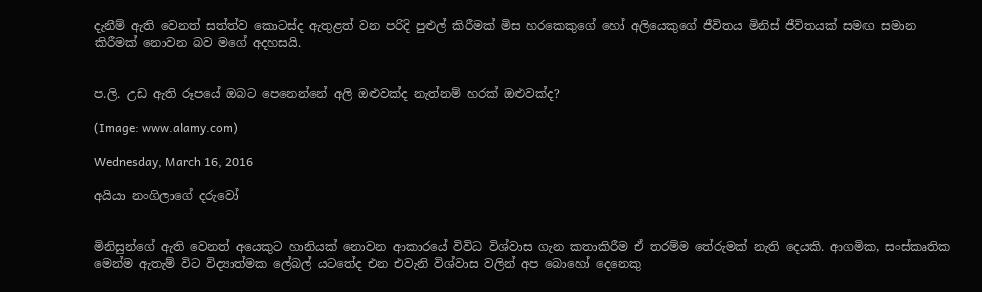දැනීම් ඇති වෙනත් සත්ත්ව කොටස්ද ඇතුළත් වන පරිදි පුළුල් කිරීමක් මිස හරකෙකුගේ හෝ අලියෙකුගේ ජීවිතය මිනිස් ජීවිතයක් සමඟ සමාන කිරීමක් නොවන බව මගේ අදහසයි.


ප.ලි. උඩ ඇති රූපයේ ඔබට පෙනෙන්නේ අලි ඔළුවක්ද නැත්නම් හරක් ඔළුවක්ද?

(Image: www.alamy.com)

Wednesday, March 16, 2016

අයියා නංගිලාගේ දරුවෝ


මිනිසුන්ගේ ඇති වෙනත් අයෙකුට හානියක් නොවන ආකාරයේ විවිධ විශ්වාස ගැන කතාකිරීම ඒ තරම්ම තේරුමක් නැති දෙයකි. ආගමික, සංස්කෘතික මෙන්ම ඇතැම් විට විද්‍යාත්මක ලේබල් යටතේද එන එවැනි විශ්වාස වලින් අප බොහෝ දෙනෙකු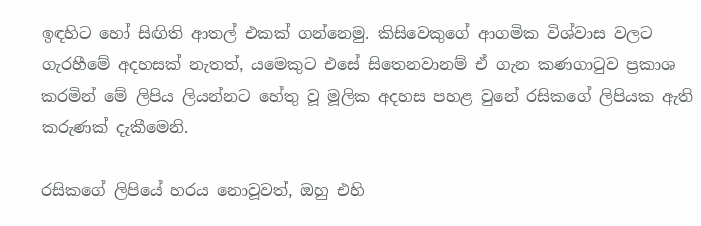ඉඳහිට හෝ සිඟිති ආතල් එකක් ගන්නෙමු. කිසිවෙකුගේ ආගමික විශ්වාස වලට ගැරහීමේ අදහසක් නැතත්, යමෙකුට එසේ සිතෙනවානම් ඒ ගැන කණගාටුව ප්‍රකාශ කරමින් මේ ලිපිය ලියන්නට හේතු වූ මූලික අදහස පහළ වුනේ රසිකගේ ලිපියක ඇති කරුණක් දැකීමෙනි.

රසිකගේ ලිපියේ හරය නොවූවත්, ඔහු එහි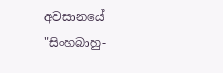අවසානයේ "සිංහබාහු-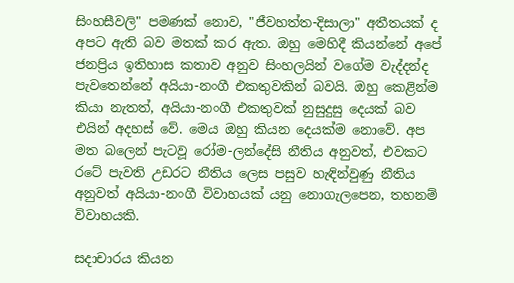සිංහසීවලි" පමණක් නොව, "ජීවහත්ත-දිසාලා" අතීතයක් ද අපට ඇති බව මතක් කර ඇත. ඔහු මෙහිදී කියන්නේ අපේ ජනප්‍රිය ඉතිහාස කතාව අනුව සිංහලයින් වගේම වැද්දන්ද පැවතෙන්නේ අයියා-නංගී එකතුවකින් බවයි. ඔහු කෙළින්ම කියා නැතත්, අයියා-නංගී එකතුවක් නුසුදුසු දෙයක් බව එයින් අදහස් වේ. මෙය ඔහු කියන දෙයක්ම නොවේ. අප මත බලෙන් පැටවූ රෝම-ලන්දේසි නීතිය අනුවත්, එවකට රටේ පැවති උඩරට නීතිය ලෙස පසුව හැඳින්වුණු නීතිය අනුවත් අයියා-නංගී විවාහයක් යනු නොගැලපෙන, තහනම් විවාහයකි.

සදාචාරය කියන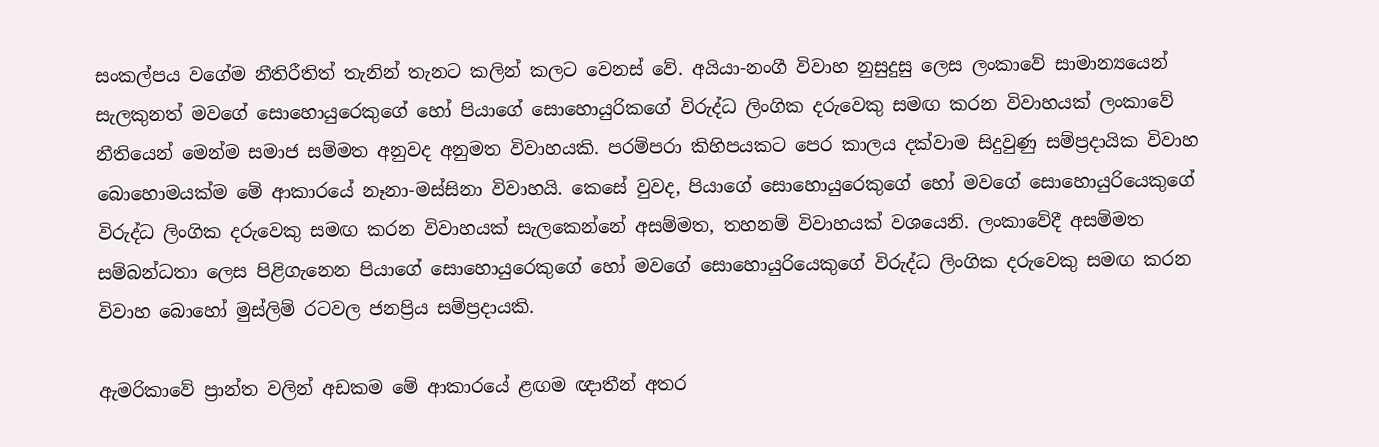සංකල්පය වගේම නීතිරීතිත් තැනින් තැනට කලින් කලට වෙනස් වේ. අයියා-නංගී විවාහ නුසුදුසු ලෙස ලංකාවේ සාමාන්‍යයෙන් සැලකුනත් මවගේ සොහොයුරෙකුගේ හෝ පියාගේ සොහොයුරිකගේ විරුද්ධ ලිංගික දරුවෙකු සමඟ කරන විවාහයක් ලංකාවේ නීතියෙන් මෙන්ම සමාජ සම්මත අනුවද අනුමත විවාහයකි. පරම්පරා කිහිපයකට පෙර කාලය දක්වාම සිදුවුණු සම්ප්‍රදායික විවාහ බොහොමයක්ම මේ ආකාරයේ නෑනා-මස්සිනා විවාහයි. කෙසේ වුවද, පියාගේ සොහොයුරෙකුගේ හෝ මවගේ සොහොයුරියෙකුගේ විරුද්ධ ලිංගික දරුවෙකු සමඟ කරන විවාහයක් සැලකෙන්නේ අසම්මත, තහනම් විවාහයක් වශයෙනි. ලංකාවේදී අසම්මත සම්බන්ධතා ලෙස පිළිගැනෙන පියාගේ සොහොයුරෙකුගේ හෝ මවගේ සොහොයුරියෙකුගේ විරුද්ධ ලිංගික දරුවෙකු සමඟ කරන විවාහ බොහෝ මුස්ලිම් රටවල ජනප්‍රිය සම්ප්‍රදායකි.

ඇමරිකාවේ ප්‍රාන්ත වලින් අඩකම මේ ආකාරයේ ළඟම ඥාතීන් අතර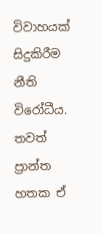විවාහයක් සිදුකිරීම නීති විරෝධීය. තවත් ප්‍රාන්ත හතක ඒ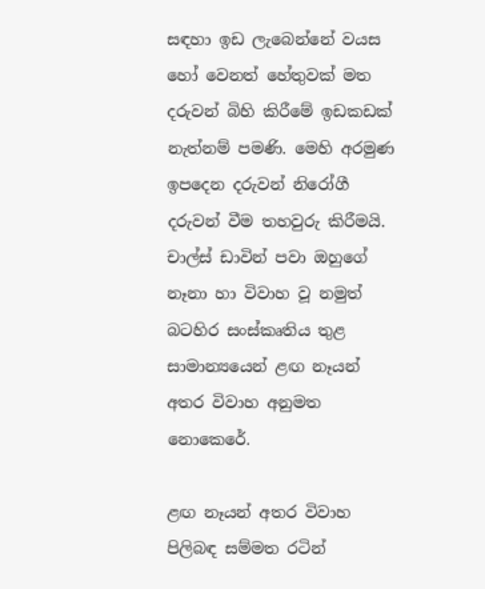සඳහා ඉඩ ලැබෙන්නේ වයස හෝ වෙනත් හේතුවක් මත දරුවන් බිහි කිරීමේ ඉඩකඩක් නැත්නම් පමණි. මෙහි අරමුණ ඉපදෙන දරුවන් නිරෝගී දරුවන් වීම තහවුරු කිරීමයි. චාල්ස් ඩාවින් පවා ඔහුගේ නෑනා හා විවාහ වූ නමුත් බටහිර සංස්කෘතිය තුළ සාමාන්‍යයෙන් ළඟ නෑයන් අතර විවාහ අනුමත නොකෙරේ.

ළඟ නෑයන් අතර විවාහ පිලිබඳ සම්මත රටින්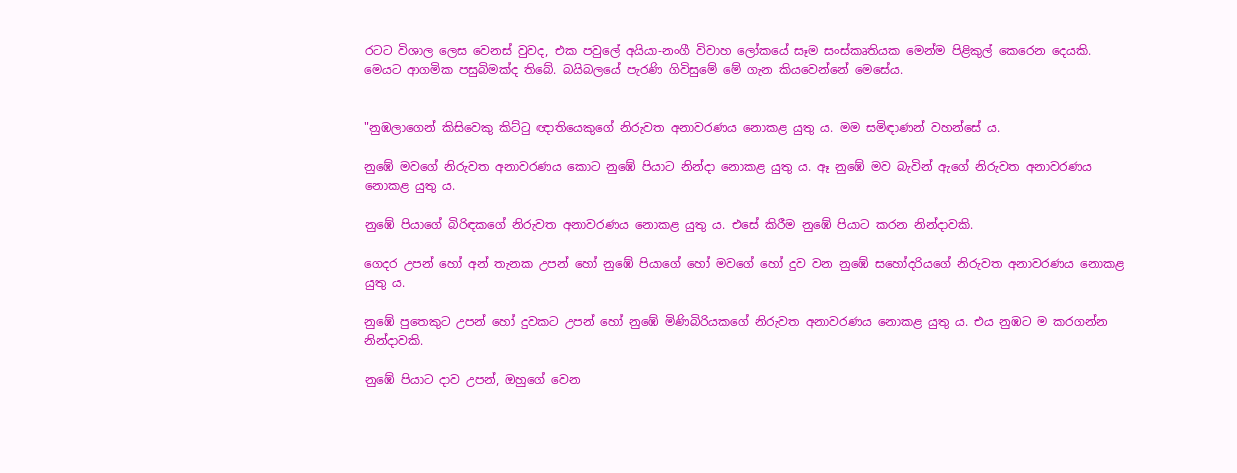රටට විශාල ලෙස වෙනස් වුවද, එක පවුලේ අයියා-නංගී විවාහ ලෝකයේ සෑම සංස්කෘතියක මෙන්ම පිළිකුල් කෙරෙන දෙයකි. මෙයට ආගමික පසුබිමක්ද තිබේ. බයිබලයේ පැරණි ගිවිසුමේ මේ ගැන කියවෙන්නේ මෙසේය.


"නුඹලාගෙන් කිසිවෙකු කිට්ටු ඥාතියෙකුගේ නිරුවත අනාවරණය නොකළ යුතු ය. මම සමිඳාණන් වහන්සේ ය.

නුඹේ මවගේ නිරුවත අනාවරණය කොට නුඹේ පියාට නින්දා නොකළ යුතු ය. ඈ නුඹේ මව බැවින් ඇගේ නිරුවත අනාවරණය නොකළ යුතු ය.

නුඹේ පියාගේ බිරිඳකගේ නිරුවත අනාවරණය නොකළ යුතු ය. එසේ කිරීම නුඹේ පියාට කරන නින්දාවකි.

ගෙදර උපන් හෝ අන් තැනක උපන් හෝ නුඹේ පියාගේ හෝ මවගේ හෝ දුව වන නුඹේ සහෝදරියගේ නිරුවත අනාවරණය නොකළ යුතු ය.

නුඹේ පුතෙකුට උපන් හෝ දුවකට උපන් හෝ නුඹේ මිණිබිරියකගේ නිරුවත අනාවරණය නොකළ යුතු ය. එය නුඹට ම කරගන්න නින්දාවකි.

නුඹේ පියාට දාව උපන්, ඔහුගේ වෙන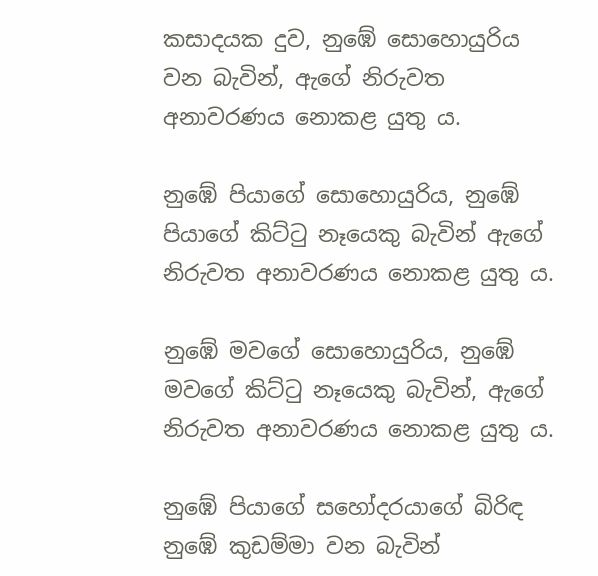කසාදයක දුව, නුඹේ සොහොයුරිය වන බැවින්, ඇගේ නිරුවත අනාවරණය නොකළ යුතු ය.

නුඹේ පියාගේ සොහොයුරිය, නුඹේ පියාගේ කිට්ටු නෑයෙකු බැවින් ඇගේ නිරුවත අනාවරණය නොකළ යුතු ය.

නුඹේ මවගේ සොහොයුරිය, නුඹේ මවගේ කිට්ටු නෑයෙකු බැවින්, ඇගේ නිරුවත අනාවරණය නොකළ යුතු ය.

නුඹේ පියාගේ සහෝදරයාගේ බිරිඳ නුඹේ කුඩම්මා වන බැවින්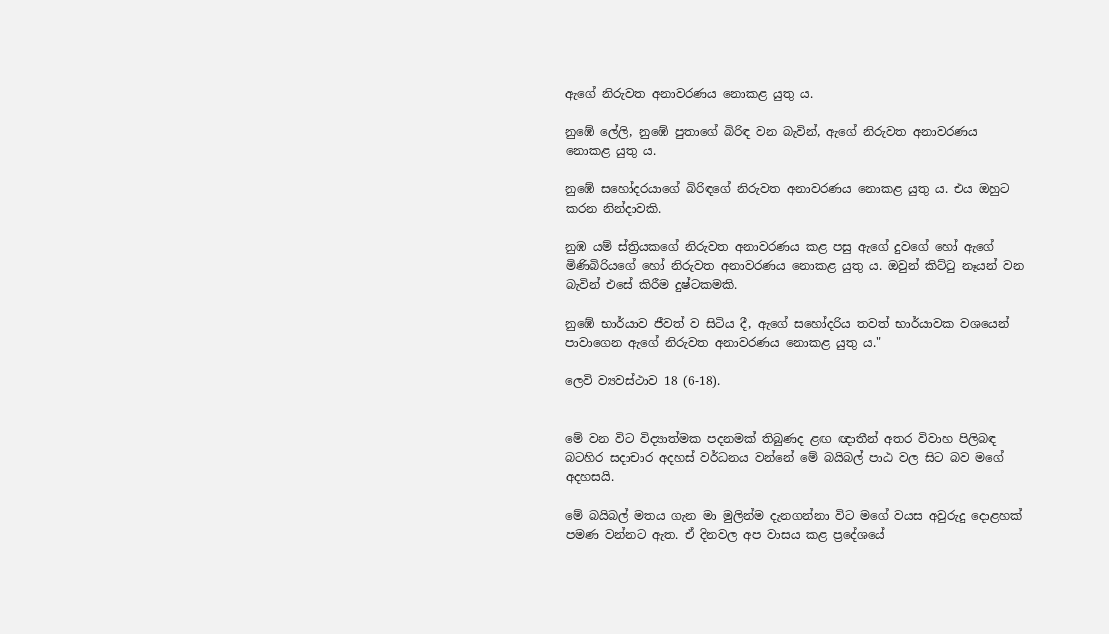ඇගේ නිරුවත අනාවරණය නොකළ යුතු ය.

නුඹේ ලේලි, නුඹේ පුතාගේ බිරිඳ වන බැවින්, ඇගේ නිරුවත අනාවරණය නොකළ යුතු ය.

නුඹේ සහෝදරයාගේ බිරිඳගේ නිරුවත අනාවරණය නොකළ යුතු ය. එය ඔහුට කරන නින්දාවකි.

නුඹ යම් ස්ත්‍රියකගේ නිරුවත අනාවරණය කළ පසු ඇගේ දුවගේ හෝ ඇගේ මිණිබිරියගේ හෝ නිරුවත අනාවරණය නොකළ යුතු ය. ඔවුන් කිට්ටු නෑයන් වන බැවින් එසේ කිරීම දුෂ්ටකමකි.

නුඹේ භාර්යාව ජීවත් ව සිටිය දී, ඇගේ සහෝදරිය තවත් භාර්යාවක වශයෙන් පාවාගෙන ඇගේ නිරුවත අනාවරණය නොකළ යුතු ය."

ලෙවි ව්‍යවස්ථාව 18 (6-18).


මේ වන විට විද්‍යාත්මක පදනමක් තිබුණද ළඟ ඥාතීන් අතර විවාහ පිලිබඳ බටහිර සදාචාර අදහස් වර්ධනය වන්නේ මේ බයිබල් පාඨ වල සිට බව මගේ අදහසයි.

මේ බයිබල් මතය ගැන මා මුලින්ම දැනගන්නා විට මගේ වයස අවුරුදු දොළහක් පමණ වන්නට ඇත. ඒ දිනවල අප වාසය කළ ප්‍රදේශයේ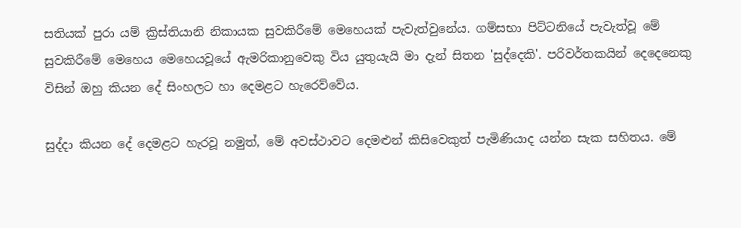සතියක් පුරා යම් ක්‍රිස්තියානි නිකායක සුවකිරීමේ මෙහෙයක් පැවැත්වුනේය. ගම්සභා පිට්ටනියේ පැවැත්වූ මේ සුවකිරීමේ මෙහෙය මෙහෙයවූයේ ඇමරිකානුවෙකු විය යුතුයැයි මා දැන් සිතන 'සුද්දෙකි'. පරිවර්තකයින් දෙදෙනෙකු විසින් ඔහු කියන දේ සිංහලට හා දෙමළට හැරෙව්වේය.

සුද්දා කියන දේ දෙමළට හැරවූ නමුත්, මේ අවස්ථාවට දෙමළුන් කිසිවෙකුත් පැමිණියාද යන්න සැක සහිතය. මේ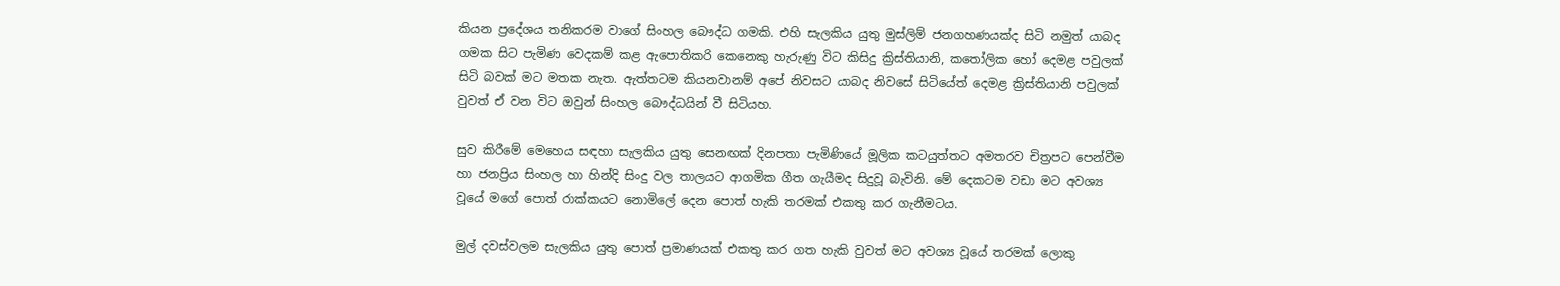කියන ප්‍රදේශය තනිකරම වාගේ සිංහල බෞද්ධ ගමකි. එහි සැලකිය යුතු මුස්ලිම් ජනගහණයක්ද සිටි නමුත් යාබද ගමක සිට පැමිණ වෙදකම් කළ ඇපොතිකරි කෙනෙකු හැරුණු විට කිසිදු ක්‍රිස්තියානි, කතෝලික හෝ දෙමළ පවුලක් සිටි බවක් මට මතක නැත. ඇත්තටම කියනවානම් අපේ නිවසට යාබද නිවසේ සිටියේත් දෙමළ ක්‍රිස්තියානි පවුලක් වුවත් ඒ වන විට ඔවුන් සිංහල බෞද්ධයින් වී සිටියහ.

සුව කිරීමේ මෙහෙය සඳහා සැලකිය යුතු සෙනඟක් දිනපතා පැමිණියේ මූලික කටයුත්තට අමතරව චිත්‍රපට පෙන්වීම හා ජනප්‍රිය සිංහල හා හින්දි සිංදු වල තාලයට ආගමික ගීත ගැයීමද සිදුවූ බැවිනි. මේ දෙකටම වඩා මට අවශ්‍ය වූයේ මගේ පොත් රාක්කයට නොමිලේ දෙන පොත් හැකි තරමක් එකතු කර ගැනීමටය.

මුල් දවස්වලම සැලකිය යුතු පොත් ප්‍රමාණයක් එකතු කර ගත හැකි වුවත් මට අවශ්‍ය වූයේ තරමක් ලොකු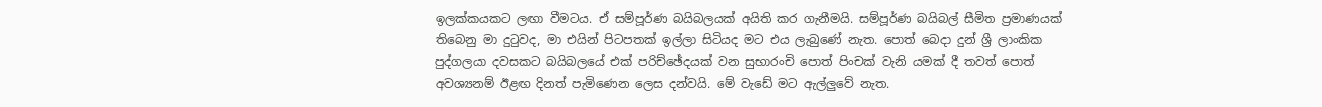ඉලක්කයකට ලඟා වීමටය. ඒ සම්පූර්ණ බයිබලයක් අයිති කර ගැනීමයි. සම්පූර්ණ බයිබල් සීමිත ප්‍රමාණයක් තිබෙනු මා දුටුවද, මා එයින් පිටපතක් ඉල්ලා සිටියද මට එය ලැබුණේ නැත. පොත් බෙදා දුන් ශ්‍රී ලාංකික පුද්ගලයා දවසකට බයිබලයේ එක් පරිච්ඡේදයක් වන සුභාරංචි පොත් පිංචක් වැනි යමක් දී තවත් පොත් අවශ්‍යනම් ඊළඟ දිනත් පැමිණෙන ලෙස දන්වයි. මේ වැඩේ මට ඇල්ලුවේ නැත.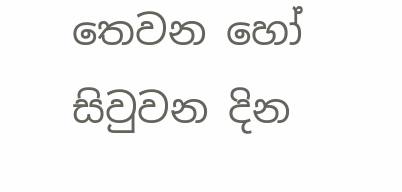තෙවන හෝ සිවුවන දින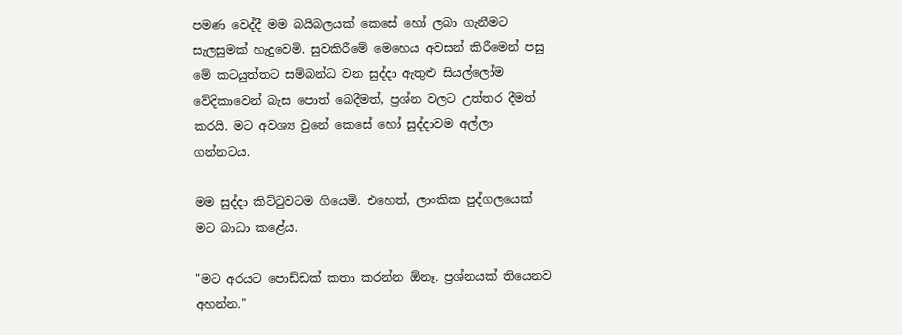පමණ වෙද්දී මම බයිබලයක් කෙසේ හෝ ලබා ගැනීමට සැලසුමක් හැදුවෙමි. සුවකිරීමේ මෙහෙය අවසන් කිරීමෙන් පසු මේ කටයුත්තට සම්බන්ධ වන සුද්දා ඇතුළු සියල්ලෝම වේදිකාවෙන් බැස පොත් බෙදීමත්, ප්‍රශ්න වලට උත්තර දීමත් කරයි. මට අවශ්‍ය වුනේ කෙසේ හෝ සුද්දාවම අල්ලා ගන්නටය.

මම සුද්දා කිට්ටුවටම ගියෙමි. එහෙත්, ලාංකික පුද්ගලයෙක් මට බාධා කළේය.

"මට අරයට පොඩ්ඩක් කතා කරන්න ඕනෑ. ප්‍රශ්නයක් තියෙනව අහන්න."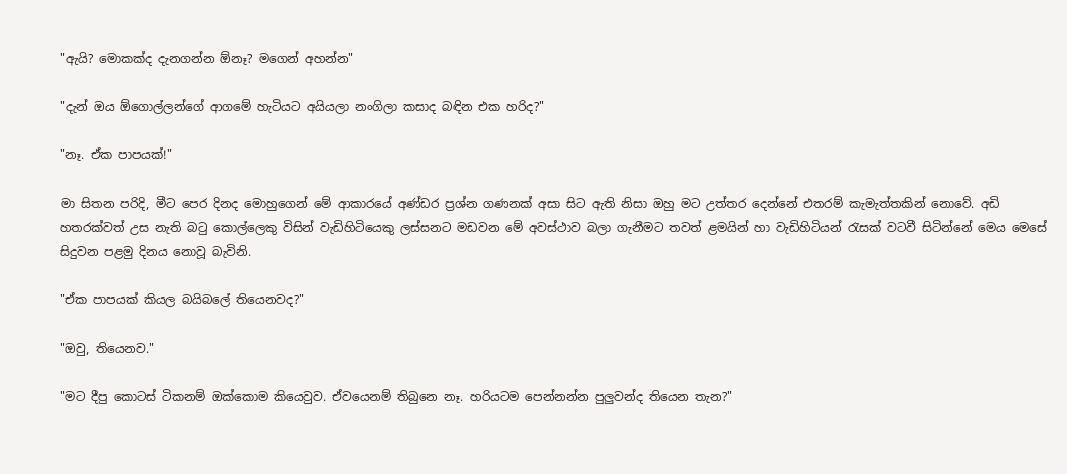"ඇයි? මොකක්ද දැනගන්න ඕනෑ? මගෙන් අහන්න"

"දැන් ඔය ඕගොල්ලන්ගේ ආගමේ හැටියට අයියලා නංගිලා කසාද බඳින එක හරිද?"

"නෑ. ඒක පාපයක්!"

මා සිතන පරිදි, මීට පෙර දිනද මොහුගෙන් මේ ආකාරයේ අණ්ඩර ප්‍රශ්න ගණනක් අසා සිට ඇති නිසා ඔහු මට උත්තර දෙන්නේ එතරම් කැමැත්තකින් නොවේ. අඩි හතරක්වත් උස නැති බටු කොල්ලෙකු විසින් වැඩිහිටියෙකු ලස්සනට මඩවන මේ අවස්ථාව බලා ගැනීමට තවත් ළමයින් හා වැඩිහිටියන් රැසක් වටවී සිටින්නේ මෙය මෙසේ සිදුවන පළමු දිනය නොවූ බැවිනි.

"ඒක පාපයක් කියල බයිබලේ තියෙනවද?"

"ඔවු, තියෙනව."

"මට දීපු කොටස් ටිකනම් ඔක්කොම කියෙවුව. ඒවයෙනම් තිබුනෙ නෑ. හරියටම පෙන්නන්න පුලුවන්ද තියෙන තැන?"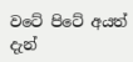වටේ පිටේ අයත් දැන්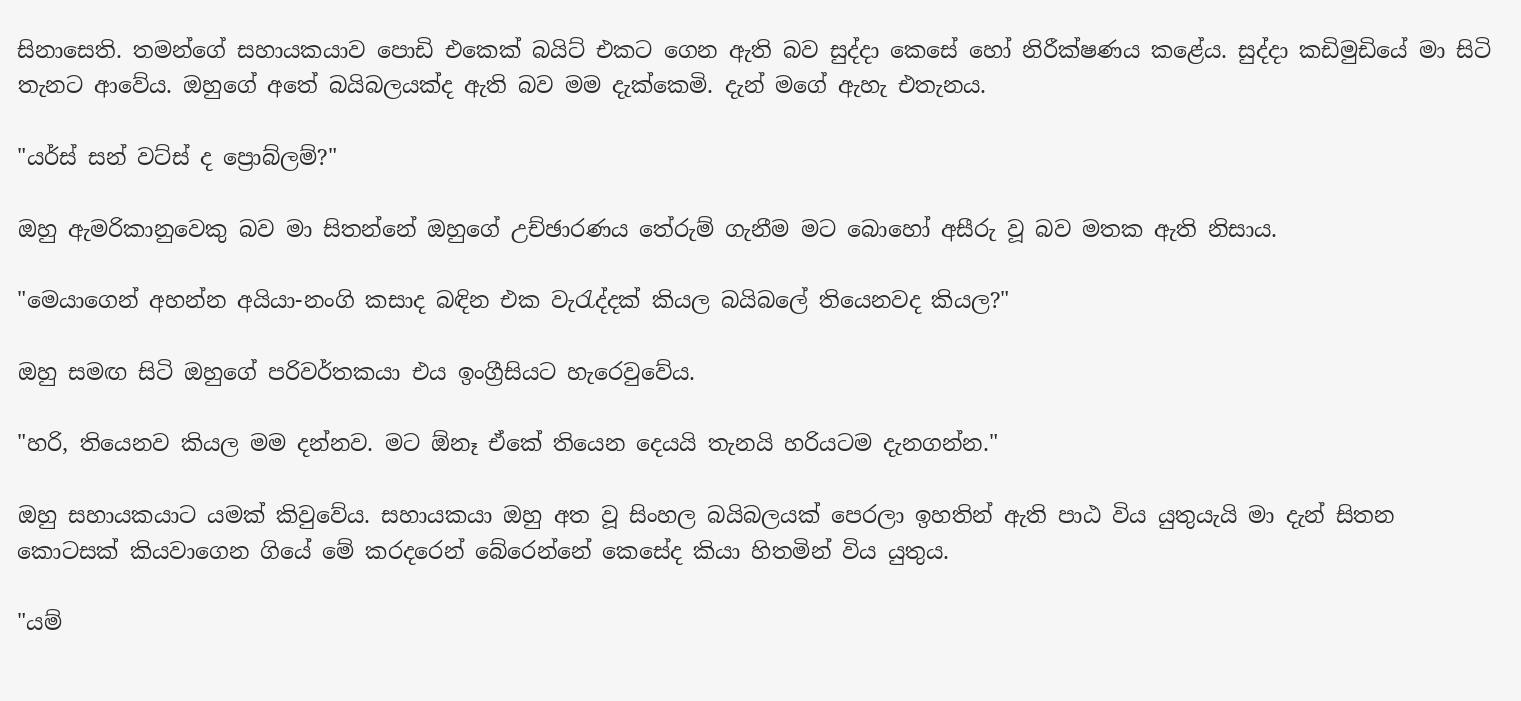සිනාසෙති. තමන්ගේ සහායකයාව පොඩි එකෙක් බයිට් එකට ගෙන ඇති බව සුද්දා කෙසේ හෝ නිරීක්ෂණය කළේය. සුද්දා කඩිමුඩියේ මා සිටි තැනට ආවේය. ඔහුගේ අතේ බයිබලයක්ද ඇති බව මම දැක්කෙමි. දැන් මගේ ඇහැ එතැනය.

"යර්ස් සන් වට්ස් ද ප්‍රොබ්ලම්?"

ඔහු ඇමරිකානුවෙකු බව මා සිතන්නේ ඔහුගේ උච්ඡාරණය තේරුම් ගැනීම මට බොහෝ අසීරු වූ බව මතක ඇති නිසාය.

"මෙයාගෙන් අහන්න අයියා-නංගි කසාද බඳින එක වැරැද්දක් කියල බයිබලේ තියෙනවද කියල?"

ඔහු සමඟ සිටි ඔහුගේ පරිවර්තකයා එය ඉංග්‍රීසියට හැරෙවුවේය.

"හරි, තියෙනව කියල මම දන්නව. මට ඕනෑ ඒකේ තියෙන දෙයයි තැනයි හරියටම දැනගන්න."

ඔහු සහායකයාට යමක් කිවුවේය. සහායකයා ඔහු අත වූ සිංහල බයිබලයක් පෙරලා ඉහතින් ඇති පාඨ විය යුතුයැයි මා දැන් සිතන කොටසක් කියවාගෙන ගියේ මේ කරදරෙන් බේරෙන්නේ කෙසේද කියා හිතමින් විය යුතුය.

"යම්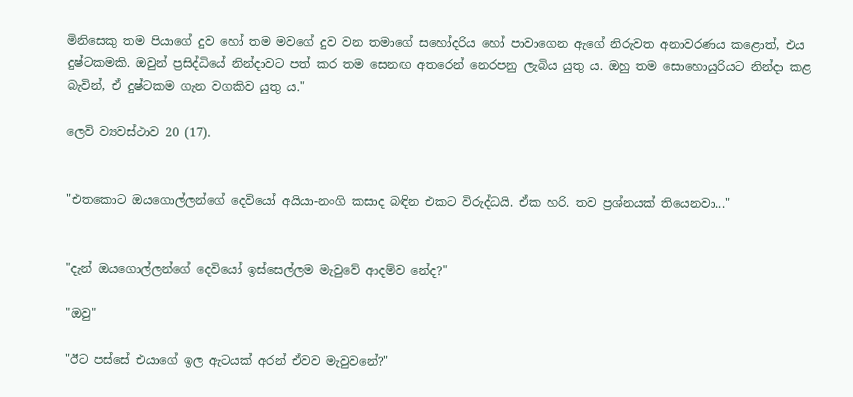මිනිසෙකු තම පියාගේ දුව හෝ තම මවගේ දුව වන තමාගේ සහෝදරිය හෝ පාවාගෙන ඇගේ නිරුවත අනාවරණය කළොත්, එය දුෂ්ටකමකි. ඔවුන් ප්‍රසිද්ධියේ නින්දාවට පත් කර තම සෙනඟ අතරෙන් නෙරපනු ලැබිය යුතු ය. ඔහු තම සොහොයුරියට නින්දා කළ බැවින්, ඒ දුෂ්ටකම ගැන වගකිව යුතු ය."

ලෙවි ව්‍යවස්ථාව 20 (17).


"එතකොට ඔයගොල්ලන්ගේ දෙවියෝ අයියා-නංගි කසාද බඳින එකට විරුද්ධයි. ඒක හරි. තව ප්‍රශ්නයක් තියෙනවා..."


"දැන් ඔයගොල්ලන්ගේ දෙවියෝ ඉස්සෙල්ලම මැවුවේ ආදම්ව නේද?"

"ඔවු"

"ඊට පස්සේ එයාගේ ඉල ඇටයක් අරන් ඒවව මැවුවනේ?"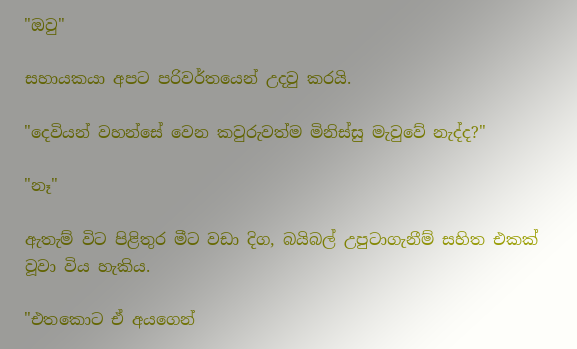"ඔවු"

සහායකයා අපට පරිවර්තයෙන් උදවු කරයි.

"දෙවියන් වහන්සේ වෙන කවුරුවත්ම මිනිස්සු මැවුවේ නැද්ද?"

"නෑ"

ඇතැම් විට පිළිතුර මීට වඩා දිග, බයිබල් උපුටාගැනීම් සහිත එකක් වූවා විය හැකිය.

"එතකොට ඒ අයගෙන්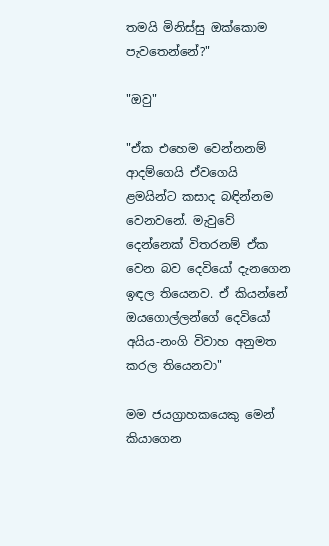තමයි මිනිස්සු ඔක්කොම පැවතෙන්නේ?"

"ඔවු"

"ඒක එහෙම වෙන්නනම් ආදම්ගෙයි ඒවගෙයි ළමයින්ට කසාද බඳින්නම වෙනවනේ. මැවුවේ දෙන්නෙක් විතරනම් ඒක වෙන බව දෙවියෝ දැනගෙන ඉඳල තියෙනව. ඒ කියන්නේ ඔයගොල්ලන්ගේ දෙවියෝ අයිය-නංගි විවාහ අනුමත කරල තියෙනවා"

මම ජයග්‍රාහකයෙකු මෙන් කියාගෙන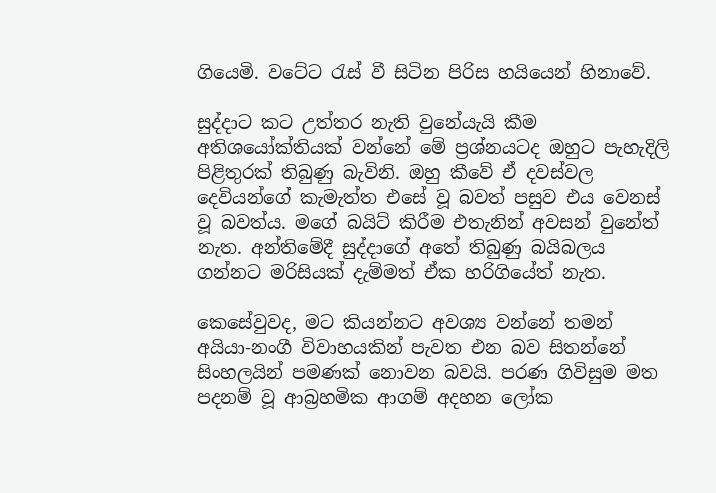ගියෙමි. වටේට රැස් වී සිටින පිරිස හයියෙන් හිනාවේ.

සුද්දාට කට උත්තර නැති වුනේයැයි කීම අතිශයෝක්තියක් වන්නේ මේ ප්‍රශ්නයටද ඔහුට පැහැදිලි පිළිතුරක් තිබුණු බැවිනි. ඔහු කීවේ ඒ දවස්වල දෙවියන්ගේ කැමැත්ත එසේ වූ බවත් පසුව එය වෙනස් වූ බවත්ය. මගේ බයිට් කිරීම එතැනින් අවසන් වුනේත් නැත. අන්තිමේදී සුද්දාගේ අතේ තිබුණු බයිබලය ගන්නට මරිසියක් දැම්මත් ඒක හරිගියේත් නැත.

කෙසේවුවද, මට කියන්නට අවශ්‍ය වන්නේ තමන් අයියා-නංගී විවාහයකින් පැවත එන බව සිතන්නේ සිංහලයින් පමණක් නොවන බවයි. පරණ ගිවිසුම මත පදනම් වූ ආබ්‍රහමික ආගම් අදහන ලෝක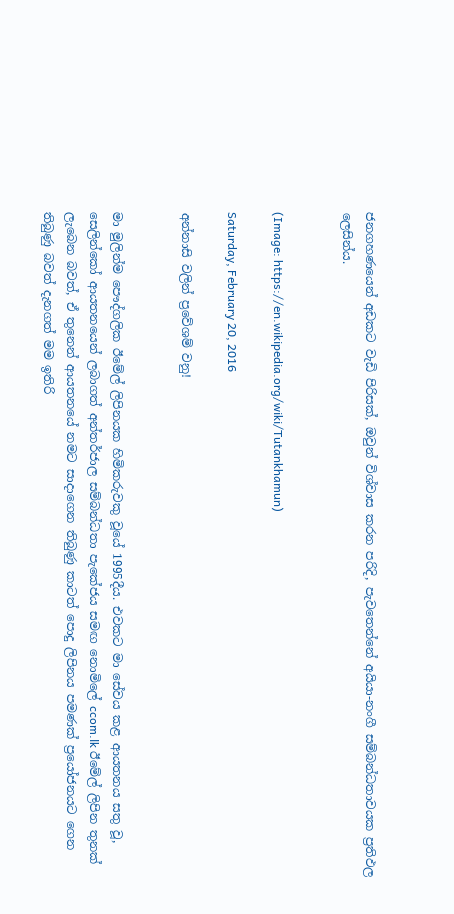ජනගහණයෙන් අඩකට වැඩි පිරිසක්, ඔවුන් විශ්වාස කරන පරිදි, පැවතෙන්නේ අයියා-නංගී සම්බන්ධතාවයක ප්‍රතිඵල ලෙසින්ය.


(Image: https://en.wikipedia.org/wiki/Tutankhamun)

Saturday, February 20, 2016

අන්නාසි වලින් ප්‍රවේශම් වනු!


මා මුලින්ම පෞද්ගලික ඊමේල් ලිපිනයක හිමිකරුවකු වූයේ 1995දීය. එවකට මා සේවය කළ ආයතනය සතු වූ, සෙලින්කෝ ආයතනයෙන් ලබාගත් අන්තර්ජාල සම්බන්ධතා පැකේජය සමඟ නොමිලේ ccom.lk ඊමේල් ලිපින තුනක් ලැබෙන බවත්, ඒ තුනෙන් ආයතනයේ නමට සාදාගෙන තිබුණු කාටත් පොදු ලිපිනය පමණක් ප්‍රයෝජනයට ගෙන තිබුණු බවත් දැනගත් මම ඉතිරි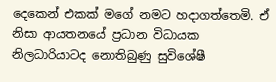දෙකෙන් එකක් මගේ නමට හදාගත්තෙමි. ඒ නිසා ආයතනයේ ප්‍රධාන විධායක නිලධාරියාටද නොතිබුණු සුවිශේෂී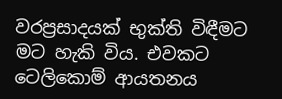වරප්‍රසාදයක් භුක්ති විඳීමට මට හැකි විය. එවකට ටෙලිකොම් ආයතනය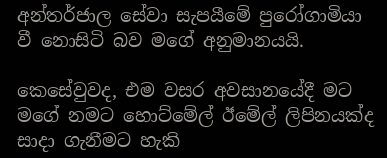අන්තර්ජාල සේවා සැපයීමේ පුරෝගාමියා වී නොසිටි බව මගේ අනුමානයයි.

කෙසේවුවද, එම වසර අවසානයේදී මට මගේ නමට හොට්මේල් ඊමේල් ලිපිනයක්ද සාදා ගැනීමට හැකි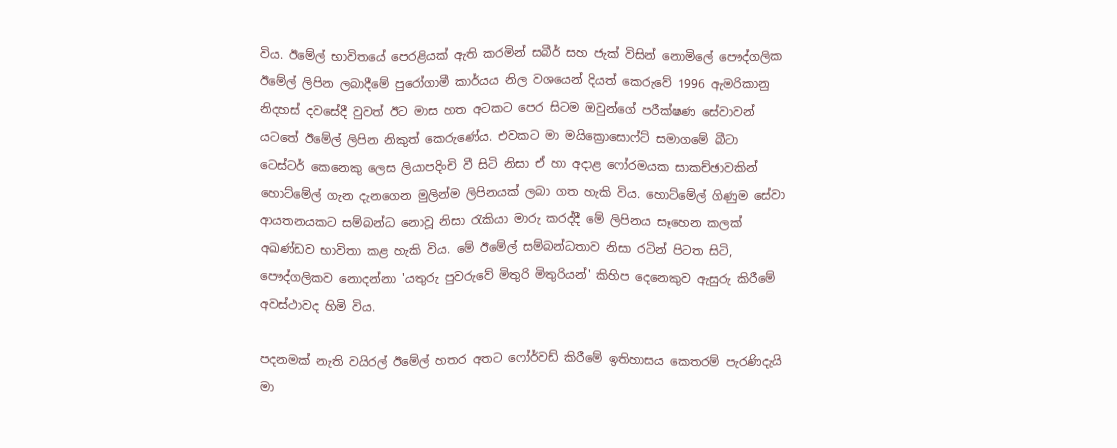විය. ඊමේල් භාවිතයේ පෙරළියක් ඇති කරමින් සබීර් සහ ජැක් විසින් නොමිලේ පෞද්ගලික ඊමේල් ලිපින ලබාදීමේ පුරෝගාමී කාර්යය නිල වශයෙන් දියත් කෙරුවේ 1996 ඇමරිකානු නිදහස් දවසේදී වුවත් ඊට මාස හත අටකට පෙර සිටම ඔවුන්ගේ පරීක්ෂණ සේවාවන් යටතේ ඊමේල් ලිපින නිකුත් කෙරුණේය. එවකට මා මයික්‍රොසොෆ්ට් සමාගමේ බීටා ටෙස්ටර් කෙනෙකු ලෙස ලියාපදිංචි වී සිටි නිසා ඒ හා අදාළ ෆෝරමයක සාකච්ඡාවකින් හොට්මේල් ගැන දැනගෙන මුලින්ම ලිපිනයක් ලබා ගත හැකි විය. හොට්මේල් ගිණුම සේවා ආයතනයකට සම්බන්ධ නොවූ නිසා රැකියා මාරු කරද්දී මේ ලිපිනය සෑහෙන කලක් අඛණ්ඩව භාවිතා කළ හැකි විය. මේ ඊමේල් සම්බන්ධතාව නිසා රටින් පිටත සිටි, පෞද්ගලිකව නොදන්නා 'යතුරු පුවරුවේ මිතුරි මිතුරියන්' කිහිප දෙනෙකුව ඇසුරු කිරීමේ අවස්ථාවද හිමි විය.

පදනමක් නැති වයිරල් ඊමේල් හතර අතට ෆෝර්වඩ් කිරීමේ ඉතිහාසය කෙතරම් පැරණිදැයි මා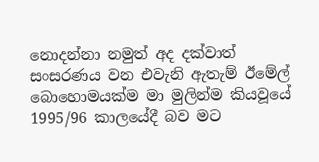නොදන්නා නමුත් අද දක්වාත් සංසරණය වන එවැනි ඇතැම් ඊමේල් බොහොමයක්ම මා මුලින්ම කියවූයේ 1995/96 කාලයේදී බව මට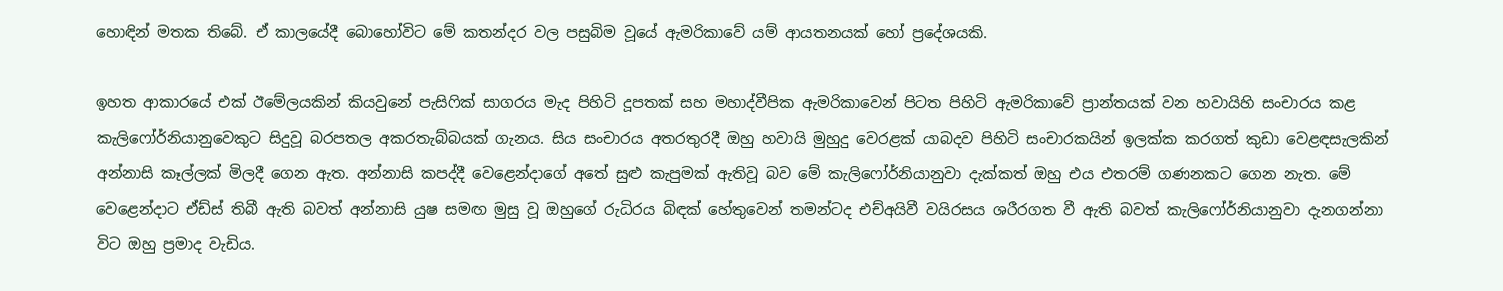හොඳින් මතක තිබේ. ඒ කාලයේදී බොහෝවිට මේ කතන්දර වල පසුබිම වූයේ ඇමරිකාවේ යම් ආයතනයක් හෝ ප්‍රදේශයකි.

ඉහත ආකාරයේ එක් ඊමේලයකින් කියවුනේ පැසිෆික් සාගරය මැද පිහිටි දූපතක් සහ මහාද්වීපික ඇමරිකාවෙන් පිටත පිහිටි ඇමරිකාවේ ප්‍රාන්තයක් වන හවායිහි සංචාරය කළ කැලිෆෝර්නියානුවෙකුට සිදුවූ බරපතල අකරතැබ්බයක් ගැනය. සිය සංචාරය අතරතුරදී ඔහු හවායි මුහුදු වෙරළක් යාබදව පිහිටි සංචාරකයින් ඉලක්ක කරගත් කුඩා වෙළඳසැලකින් අන්නාසි කෑල්ලක් මිලදී ගෙන ඇත. අන්නාසි කපද්දී වෙළෙන්දාගේ අතේ සුළු කැපුමක් ඇතිවූ බව මේ කැලිෆෝර්නියානුවා දැක්කත් ඔහු එය එතරම් ගණනකට ගෙන නැත. මේ වෙළෙන්දාට ඒඩ්ස් තිබී ඇති බවත් අන්නාසි යුෂ සමඟ මුසු වූ ඔහුගේ රුධිරය බිඳක් හේතුවෙන් තමන්ටද එච්අයිවී වයිරසය ශරීරගත වී ඇති බවත් කැලිෆෝර්නියානුවා දැනගන්නා විට ඔහු ප්‍රමාද වැඩිය.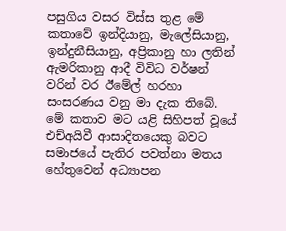පසුගිය වසර විස්ස තුළ මේ කතාවේ ඉන්දියානු, මැලේසියානු, ඉන්දුනීසියානු, අප්‍රිකානු හා ලතින් ඇමරිකානු ආදී විවිධ වර්ෂන්  වරින් වර ඊමේල් හරහා සංසරණය වනු මා දැක තිබේ. මේ කතාව මට යළි සිහිපත් වූයේ එච්අයිවී ආසාදිතයෙකු බවට සමාජයේ පැතිර පවත්නා මතය හේතුවෙන් අධ්‍යාපන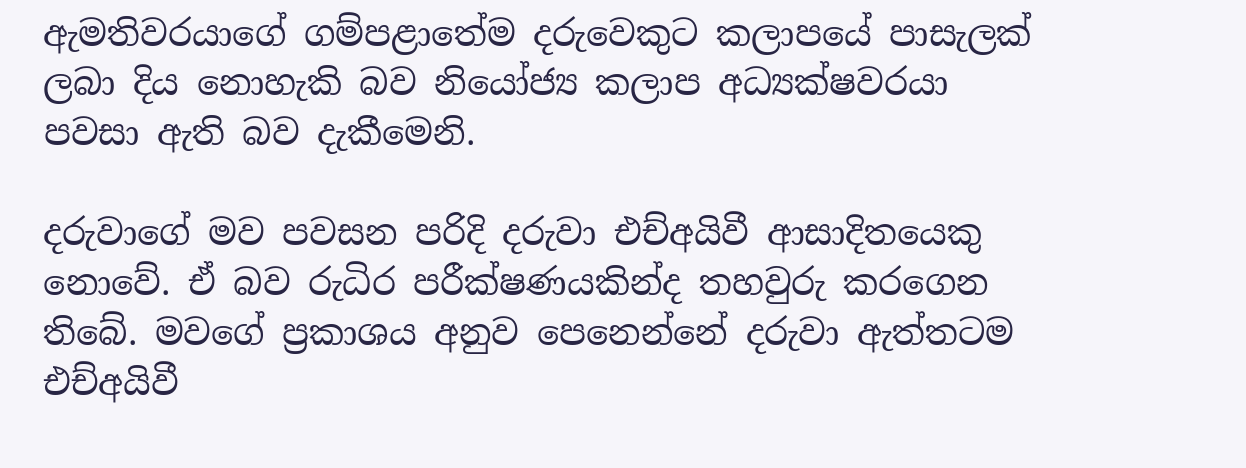ඇමතිවරයාගේ ගම්පළාතේම දරුවෙකුට කලාපයේ පාසැලක් ලබා දිය නොහැකි බව නියෝජ්‍ය කලාප අධ්‍යක්ෂවරයා පවසා ඇති බව දැකීමෙනි.

දරුවාගේ මව පවසන පරිදි දරුවා එච්අයිවී ආසාදිතයෙකු නොවේ. ඒ බව රුධිර පරීක්ෂණයකින්ද තහවුරු කරගෙන තිබේ. මවගේ ප්‍රකාශය අනුව පෙනෙන්නේ දරුවා ඇත්තටම එච්අයිවී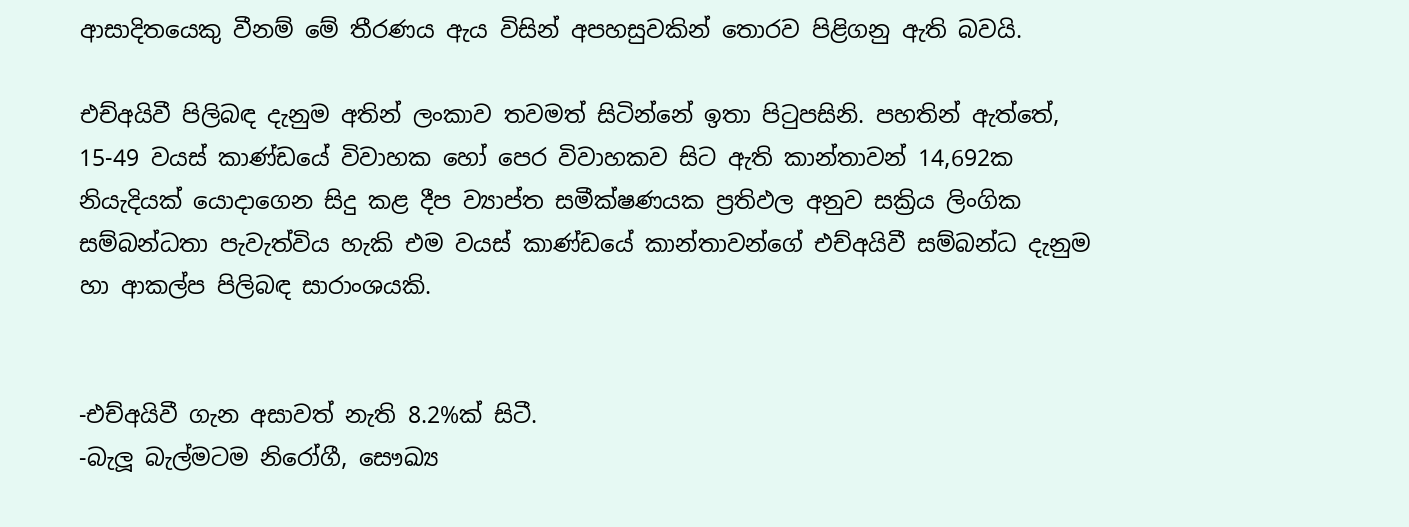ආසාදිතයෙකු වීනම් මේ තීරණය ඇය විසින් අපහසුවකින් තොරව පිළිගනු ඇති බවයි.

එච්අයිවී පිලිබඳ දැනුම අතින් ලංකාව තවමත් සිටින්නේ ඉතා පිටුපසිනි. පහතින් ඇත්තේ, 15-49 වයස් කාණ්ඩයේ විවාහක හෝ පෙර විවාහකව සිට ඇති කාන්තාවන් 14,692ක නියැදියක් යොදාගෙන සිදු කළ දීප ව්‍යාප්ත සමීක්ෂණයක ප්‍රතිඵල අනුව සක්‍රිය ලිංගික සම්බන්ධතා පැවැත්විය හැකි එම වයස් කාණ්ඩයේ කාන්තාවන්ගේ එච්අයිවී සම්බන්ධ දැනුම හා ආකල්ප පිලිබඳ සාරාංශයකි.


-එච්අයිවී ගැන අසාවත් නැති 8.2%ක් සිටී.
-බැලූ බැල්මටම නිරෝගී, සෞඛ්‍ය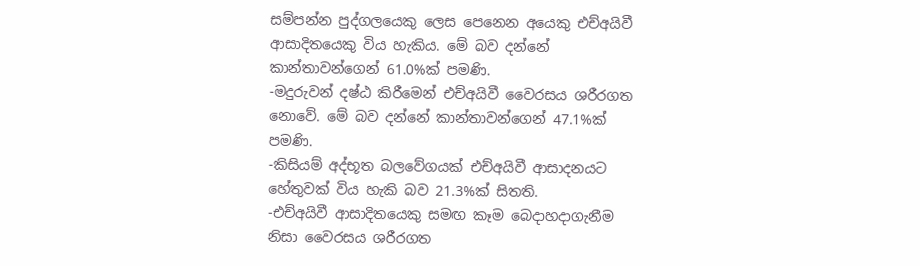සම්පන්න පුද්ගලයෙකු ලෙස පෙනෙන අයෙකු එච්අයිවී ආසාදිතයෙකු විය හැකිය. මේ බව දන්නේ කාන්තාවන්ගෙන් 61.0%ක් පමණි.
-මදුරුවන් දෂ්ඨ කිරීමෙන් එච්අයිවී වෛරසය ශරීරගත නොවේ. මේ බව දන්නේ කාන්තාවන්ගෙන් 47.1%ක් පමණි.
-කිසියම් අද්භූත බලවේගයක් එච්අයිවී ආසාදනයට හේතුවක් විය හැකි බව 21.3%ක් සිතති.
-එච්අයිවී ආසාදිතයෙකු සමඟ කෑම බෙදාහදාගැනීම නිසා වෛරසය ශරීරගත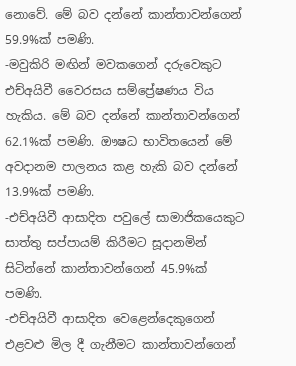නොවේ. මේ බව දන්නේ කාන්තාවන්ගෙන් 59.9%ක් පමණි.
-මවුකිරි මඟින් මවකගෙන් දරුවෙකුට එච්අයිවී වෛරසය සම්ප්‍රේෂණය විය හැකිය. මේ බව දන්නේ කාන්තාවන්ගෙන් 62.1%ක් පමණි. ඖෂධ භාවිතයෙන් මේ අවදානම පාලනය කළ හැකි බව දන්නේ 13.9%ක් පමණි.
-එච්අයිවී ආසාදිත පවුලේ සාමාජිකයෙකුට සාත්තු සප්පායම් කිරීමට සූදානමින් සිටින්නේ කාන්තාවන්ගෙන් 45.9%ක් පමණි.
-එච්අයිවී ආසාදිත වෙළෙන්දෙකුගෙන් එළවළු මිල දී ගැනීමට කාන්තාවන්ගෙන්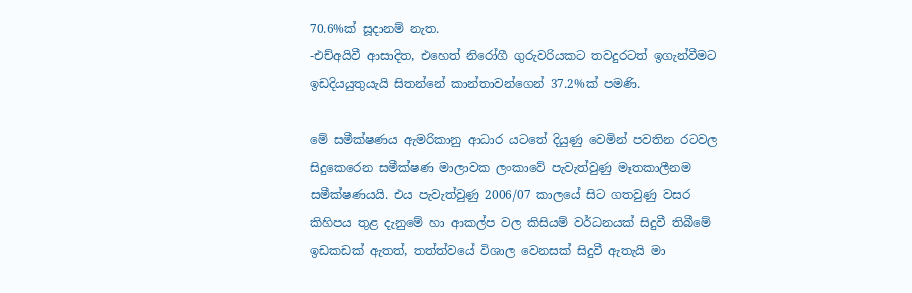70.6%ක් සූදානම් නැත.
-එච්අයිවී ආසාදිත, එහෙත් නිරෝගී ගුරුවරියකට තවදුරටත් ඉගැන්වීමට ඉඩදියයුතුයැයි සිතන්නේ කාන්තාවන්ගෙන් 37.2%ක් පමණි.

මේ සමීක්ෂණය ඇමරිකානු ආධාර යටතේ දියුණු වෙමින් පවතින රටවල සිදුකෙරෙන සමීක්ෂණ මාලාවක ලංකාවේ පැවැත්වුණු මෑතකාලීනම සමීක්ෂණයයි. එය පැවැත්වුණු 2006/07 කාලයේ සිට ගතවුණු වසර කිහිපය තුළ දැනුමේ හා ආකල්ප වල කිසියම් වර්ධනයක් සිදුවී තිබීමේ ඉඩකඩක් ඇතත්, තත්ත්වයේ විශාල වෙනසක් සිදුවී ඇතැයි මා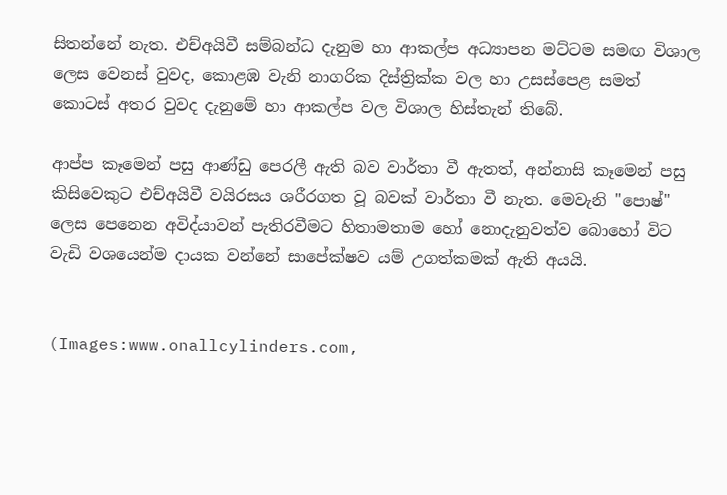සිතන්නේ නැත. එච්අයිවී සම්බන්ධ දැනුම හා ආකල්ප අධ්‍යාපන මට්ටම සමඟ විශාල ලෙස වෙනස් වුවද, කොළඹ වැනි නාගරික දිස්ත්‍රික්ක වල හා උසස්පෙළ සමත් කොටස් අතර වුවද දැනුමේ හා ආකල්ප වල විශාල හිස්තැන් තිබේ.

ආප්ප කෑමෙන් පසු ආණ්ඩු පෙරලී ඇති බව වාර්තා වී ඇතත්, අන්නාසි කෑමෙන් පසු කිසිවෙකුට එච්අයිවී වයිරසය ශරීරගත වූ බවක් වාර්තා වී නැත. මෙවැනි "පොෂ්" ලෙස පෙනෙන අවිද්යාවන් පැතිරවීමට හිතාමතාම හෝ නොදැනුවත්ව බොහෝ විට වැඩි වශයෙන්ම දායක වන්නේ සාපේක්ෂව යම් උගත්කමක් ඇති අයයි.


(Images:www.onallcylinders.com,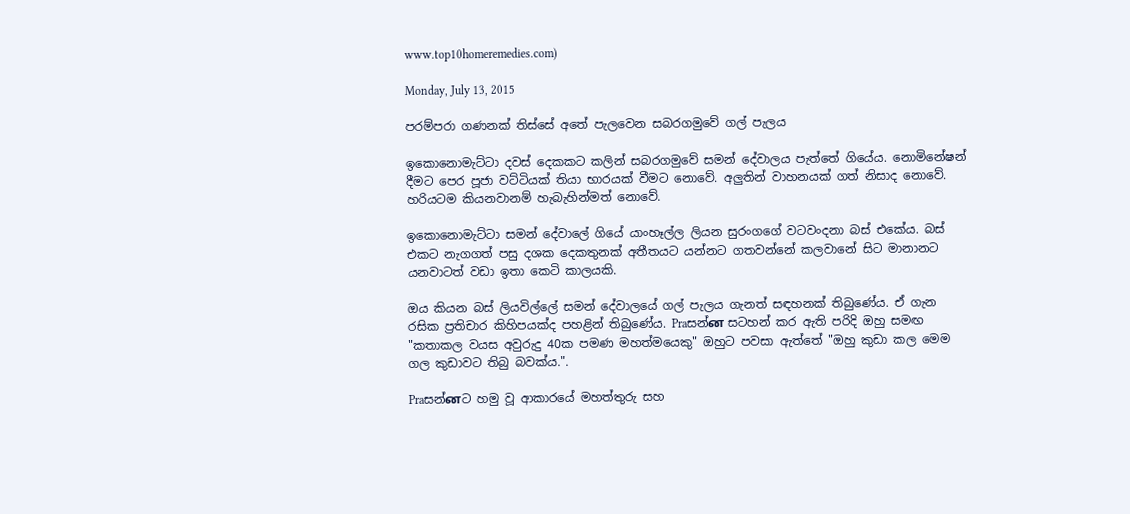www.top10homeremedies.com)

Monday, July 13, 2015

පරම්පරා ගණනක් තිස්සේ අතේ පැලවෙන සබරගමුවේ ගල් පැලය

ඉකොනොමැට්ටා දවස් දෙකකට කලින් සබරගමුවේ සමන් දේවාලය පැත්තේ ගියේය. නොමිනේෂන් දීමට පෙර පූජා වට්ටියක් තියා භාරයක් වීමට නොවේ. අලුතින් වාහනයක් ගත් නිසාද නොවේ. හරියටම කියනවානම් හැබැහින්මත් නොවේ.

ඉකොනොමැට්ටා සමන් දේවාලේ ගියේ යාංහෑල්ල ලියන සුරංගගේ වටවංදනා බස් එකේය. බස් එකට නැගගත් පසු දශක දෙකතුනක් අතීතයට යන්නට ගතවන්නේ කලවානේ සිට මානානට යනවාටත් වඩා ඉතා කෙටි කාලයකි.

ඔය කියන බස් ලියවිල්ලේ සමන් දේවාලයේ ගල් පැලය ගැනත් සඳහනක් තිබුණේය. ඒ ගැන රසික ප්‍රතිචාර කිහිපයක්ද පහළින් තිබුණේය. Praසන්ன සටහන් කර ඇති පරිදි ඔහු සමඟ "කතාකල වයස අවුරුදු 40ක පමණ මහත්මයෙකු" ඔහුට පවසා ඇත්තේ "ඔහු කුඩා කල මෙම ගල කුඩාවට තිබු බවක්ය.".

Praසන්னට හමු වූ ආකාරයේ මහත්තුරු සහ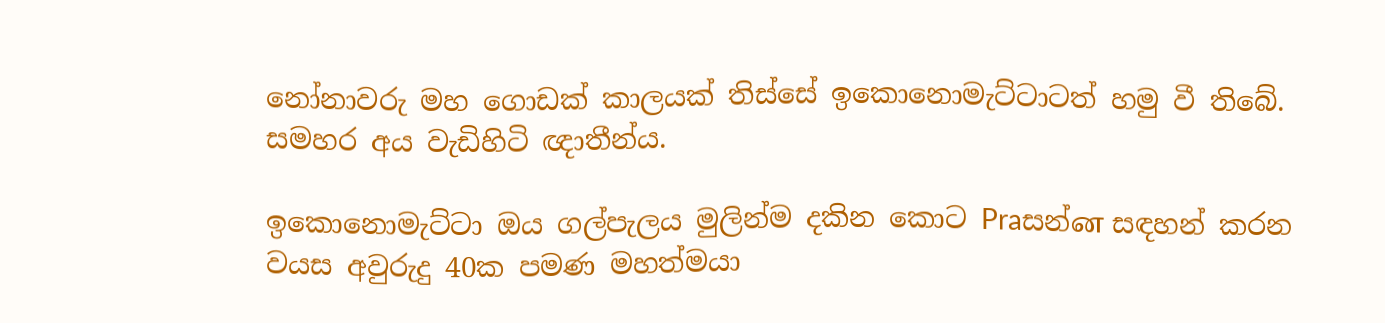නෝනාවරු මහ ගොඩක් කාලයක් තිස්සේ ඉකොනොමැට්ටාටත් හමු වී තිබේ. සමහර අය වැඩිහිටි ඥාතීන්ය.

ඉකොනොමැට්ටා ඔය ගල්පැලය මුලින්ම දකින කොට Praසන්ன සඳහන් කරන වයස අවුරුදු 40ක පමණ මහත්මයා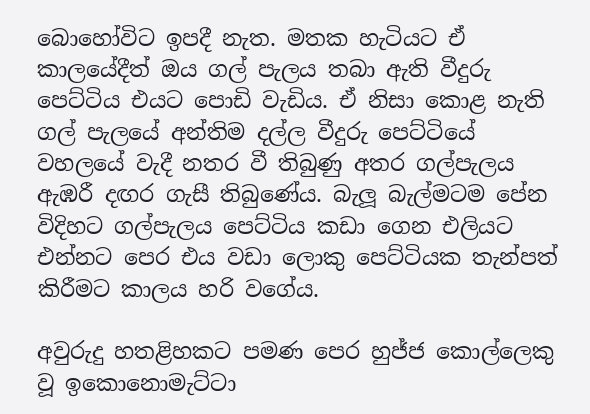බොහෝවිට ඉපදී නැත. මතක හැටියට ඒ කාලයේදීත් ඔය ගල් පැලය තබා ඇති වීදුරු පෙට්ටිය එයට පොඩි වැඩිය. ඒ නිසා කොළ නැති ගල් පැලයේ අන්තිම දල්ල වීදුරු පෙට්ටියේ වහලයේ වැදී නතර වී තිබුණු අතර ගල්පැලය ඇඹරී දඟර ගැසී තිබුණේය. බැලූ බැල්මටම පේන විදිහට ගල්පැලය පෙට්ටිය කඩා ගෙන එලියට එන්නට පෙර එය වඩා ලොකු පෙට්ටියක තැන්පත් කිරීමට කාලය හරි වගේය.

අවුරුදු හතළිහකට පමණ පෙර හුජ්ජ කොල්ලෙකු වූ ඉකොනොමැට්ටා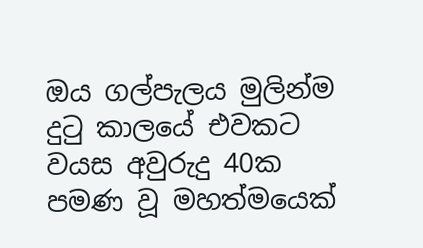ඔය ගල්පැලය මුලින්ම දුටු කාලයේ එවකට වයස අවුරුදු 40ක පමණ වූ මහත්මයෙක්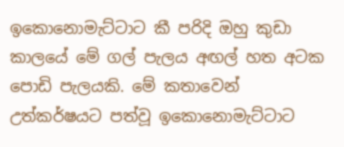ඉකොනොමැට්ටාට කී පරිදි ඔහු කුඩා කාලයේ මේ ගල් පැලය අඟල් හත අටක පොඩි පැලයකි. මේ කතාවෙන් උත්කර්ෂයට පත්වූ ඉකොනොමැට්ටාට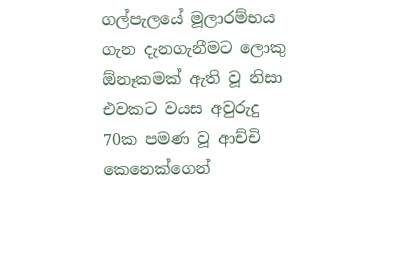ගල්පැලයේ මූලාරම්භය ගැන දැනගැනීමට ලොකු ඕනෑකමක් ඇති වූ නිසා එවකට වයස අවුරුදු 70ක පමණ වූ ආච්චි කෙනෙක්ගෙන්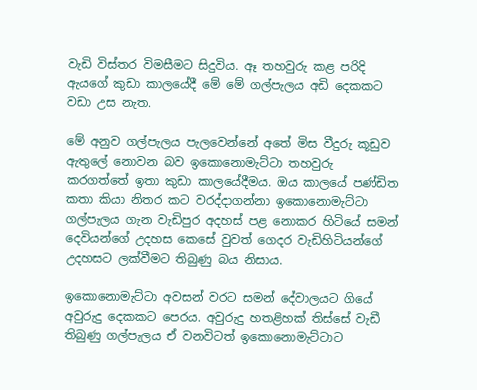වැඩි විස්තර විමසීමට සිදුවිය. ඈ තහවුරු කළ පරිදි ඇයගේ කුඩා කාලයේදී මේ මේ ගල්පැලය අඩි දෙකකට වඩා උස නැත.

මේ අනුව ගල්පැලය පැලවෙන්නේ අතේ මිස වීදුරු කූඩුව ඇතුලේ නොවන බව ඉකොනොමැට්ටා තහවුරු කරගත්තේ ඉතා කුඩා කාලයේදීමය. ඔය කාලයේ පණ්ඩිත කතා කියා නිතර කට වරද්දාගන්නා ඉකොනොමැට්ටා ගල්පැලය ගැන වැඩිපුර අදහස් පළ නොකර හිටියේ සමන් දෙවියන්ගේ උදහස කෙසේ වුවත් ගෙදර වැඩිහිටියන්ගේ උදහසට ලක්වීමට තිබුණු බය නිසාය.

ඉකොනොමැට්ටා අවසන් වරට සමන් දේවාලයට ගියේ අවුරුදු දෙකකට පෙරය. අවුරුදු හතළිහක් තිස්සේ වැඩී තිබුණු ගල්පැලය ඒ වනවිටත් ඉකොනොමැට්ටාට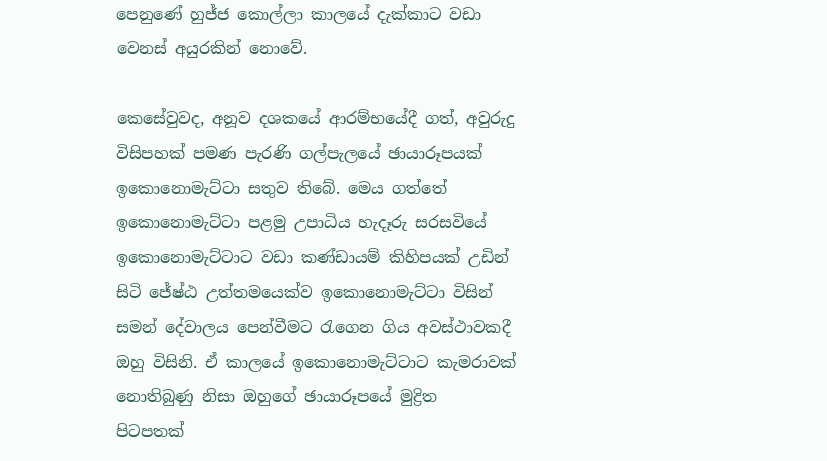පෙනුණේ හුජ්ජ කොල්ලා කාලයේ දැක්කාට වඩා වෙනස් අයුරකින් නොවේ.

කෙසේවුවද, අනූව දශකයේ ආරම්භයේදී ගත්, අවුරුදු විසිපහක් පමණ පැරණි ගල්පැලයේ ඡායාරූපයක් ඉකොනොමැට්ටා සතුව තිබේ. මෙය ගත්තේ ඉකොනොමැට්ටා පළමු උපාධිය හැදෑරු සරසවියේ ඉකොනොමැට්ටාට වඩා කණ්ඩායම් කිහිපයක් උඩින් සිටි ජේෂ්ඨ උත්තමයෙක්ව ඉකොනොමැට්ටා විසින් සමන් දේවාලය පෙන්වීමට රැගෙන ගිය අවස්ථාවකදී ඔහු විසිනි. ඒ කාලයේ ඉකොනොමැට්ටාට කැමරාවක් නොතිබුණු නිසා ඔහුගේ ඡායාරූපයේ මුද්‍රිත  පිටපතක්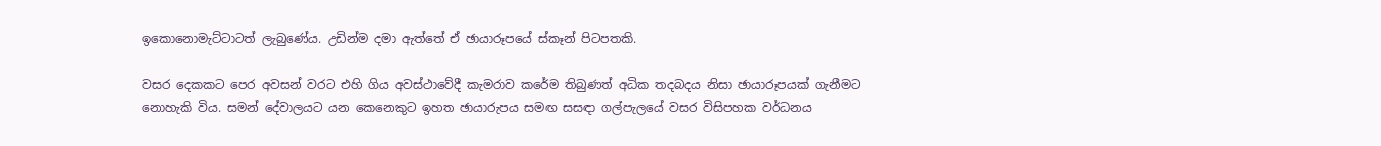ඉකොනොමැට්ටාටත් ලැබුණේය. උඩින්ම දමා ඇත්තේ ඒ ඡායාරූපයේ ස්කෑන් පිටපතකි.

වසර දෙකකට පෙර අවසන් වරට එහි ගිය අවස්ථාවේදී කැමරාව කරේම තිබුණත් අධික තදබදය නිසා ඡායාරූපයක් ගැනීමට නොහැකි විය. සමන් දේවාලයට යන කෙනෙකුට ඉහත ඡායාරුපය සමඟ සසඳා ගල්පැලයේ වසර විසිපහක වර්ධනය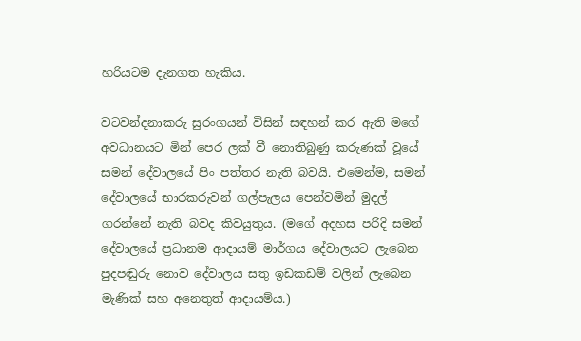හරියටම දැනගත හැකිය.

වටවන්දනාකරු සුරංගයන් විසින් සඳහන් කර ඇති මගේ අවධානයට මින් පෙර ලක් වී නොතිබුණු කරුණක් වූයේ සමන් දේවාලයේ පිං පත්තර නැති බවයි. එමෙන්ම, සමන් දේවාලයේ භාරකරුවන් ගල්පැලය පෙන්වමින් මුදල් ගරන්නේ නැති බවද කිවයුතුය. (මගේ අදහස පරිදි සමන් දේවාලයේ ප්‍රධානම ආදායම් මාර්ගය දේවාලයට ලැබෙන පුදපඬුරු නොව දේවාලය සතු ඉඩකඩම් වලින් ලැබෙන මැණික් සහ අනෙතුත් ආදායම්ය.)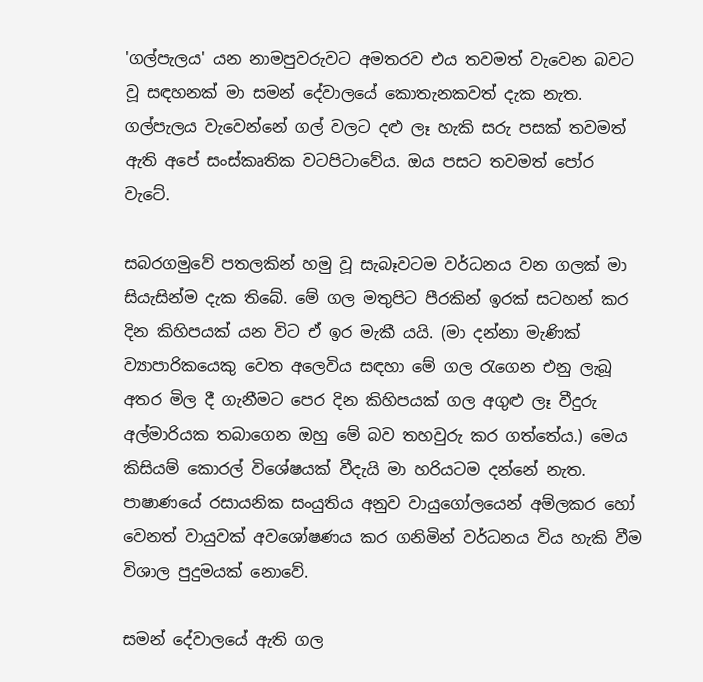'ගල්පැලය' යන නාමපුවරුවට අමතරව එය තවමත් වැවෙන බවට වූ සඳහනක් මා සමන් දේවාලයේ කොතැනකවත් දැක නැත. ගල්පැලය වැවෙන්නේ ගල් වලට දළු ලෑ හැකි සරු පසක් තවමත් ඇති අපේ සංස්කෘතික වටපිටාවේය. ඔය පසට තවමත් පෝර වැටේ.

සබරගමුවේ පතලකින් හමු වූ සැබෑවටම වර්ධනය වන ගලක් මා සියැසින්ම දැක තිබේ. මේ ගල මතුපිට පීරකින් ඉරක් සටහන් කර දින කිහිපයක් යන විට ඒ ඉර මැකී යයි. (මා දන්නා මැණික් ව්‍යාපාරිකයෙකු වෙත අලෙවිය සඳහා මේ ගල රැගෙන එනු ලැබූ අතර මිල දී ගැනීමට පෙර දින කිහිපයක් ගල අගුළු ලෑ වීදුරු අල්මාරියක තබාගෙන ඔහු මේ බව තහවුරු කර ගත්තේය.) මෙය කිසියම් කොරල් විශේෂයක් වීදැයි මා හරියටම දන්නේ නැත. පාෂාණයේ රසායනික සංයුතිය අනුව වායුගෝලයෙන් අම්ලකර හෝ වෙනත් වායුවක් අවශෝෂණය කර ගනිමින් වර්ධනය විය හැකි වීම විශාල පුදුමයක් නොවේ.

සමන් දේවාලයේ ඇති ගල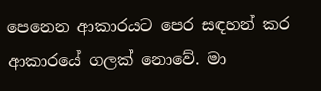පෙනෙන ආකාරයට පෙර සඳහන් කර ආකාරයේ ගලක් නොවේ. මා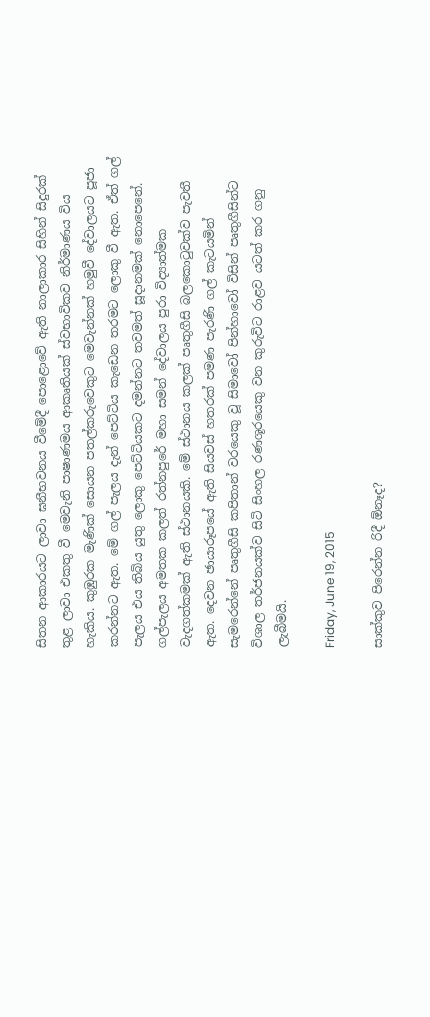සිතන ආකාරයට ලාවා ඝනීභවනය වීමේදී පොළොවේ ඇති නාලාකාර සිහින් සිදුරක් තුළ ලාවා එකතු වී මෙවැනි පාෂාණමය ආකෘතියක් ස්වභාවිකව නිර්මාණය විය හැකිය. කුඹුරක මැණික් සොයන පතල්කරුවෙකුට මෙවැන්නක් හමුවී දේවාලයට පූජා කරන්නට ඇත. මේ ගල් පැලය දැන් පෙට්ටිය කැඩෙන තරමට ලොකු වී ඇත. ඒත් ගල් පැලය එය තිබිය යුතු ලොකු පෙට්ටියකට දමන්නට තවමත් සූදානමක් නොපෙනේ.
ගල්පැලය අමතක කලත් රත්නපුරේ මහා සමන් දේවාලය පුරා විද්‍යාත්මක වැදගත්කමක් ඇති ස්ථානයකි. මේ ස්ථානය කලක් පෘතුගීසි බලකොටුවක්ව පැවතී ඇත. දෙවන ඡායාරූපයේ ඇති සියවස් හතරක් පමණ පැරණි ගල් කැටයමින් සැමරෙන්නේ පෘතුගීසි කපිතාන් වරයෙකු වූ සිමාවෝ පින්හාවෝ විසින් පෘතුගීසින්ට විශාල තර්ජනයක්ව සිටි සිංහල රණශූරයෙකු වන කුරුවිට රාළව යටත් කර ගනු ලැබීමයි.

Friday, June 19, 2015

සාක්කුව පිරෙන්න රිදී ඕනෑද?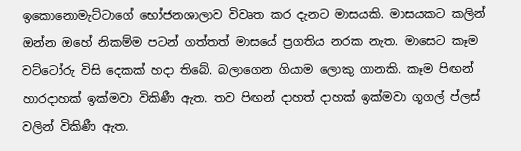ඉකොනොමැට්ටාගේ භෝජනශාලාව විවෘත කර දැනට මාසයකි. මාසයකට කලින් ඔන්න ඔහේ නිකම්ම පටන් ගත්තත් මාසයේ ප්‍රගතිය නරක නැත. මාසෙට කෑම වට්ටෝරු විසි දෙකක් හදා තිබේ. බලාගෙන ගියාම ලොකු ගානකි. කෑම පිඟන් හාරදාහක් ඉක්මවා විකිණී ඇත. තව පිඟන් දාහත් දාහක් ඉක්මවා ගූගල් ප්ලස් වලින් විකිණී ඇත.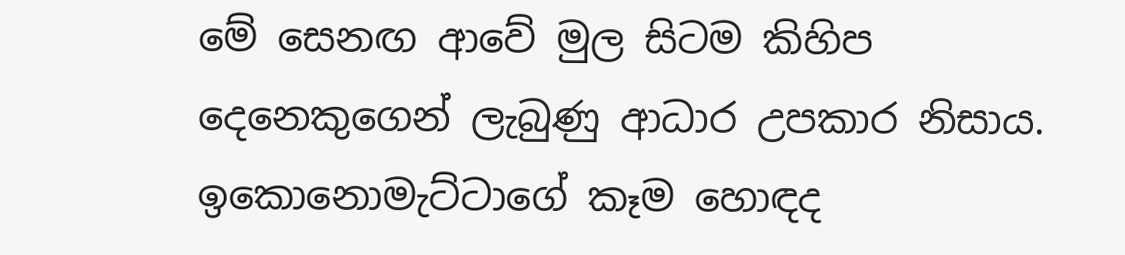මේ සෙනඟ ආවේ මුල සිටම කිහිප දෙනෙකුගෙන් ලැබුණු ආධාර උපකාර නිසාය. ඉකොනොමැට්ටාගේ කෑම හොඳද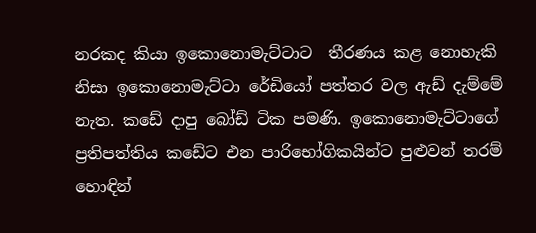නරකද කියා ඉකොනොමැට්ටාට  තීරණය කළ නොහැකි නිසා ඉකොනොමැට්ටා රේඩියෝ පත්තර වල ඇඩ් දැම්මේ නැත. කඩේ දාපු බෝඩ් ටික පමණි. ඉකොනොමැට්ටාගේ ප්‍රතිපත්තිය කඩේට එන පාරිභෝගිකයින්ට පුළුවන් තරම් හොඳින්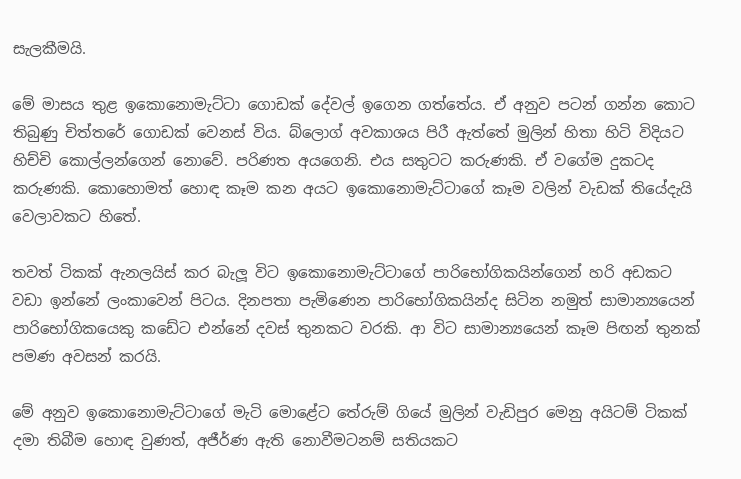සැලකීමයි.

මේ මාසය තුළ ඉකොනොමැට්ටා ගොඩක් දේවල් ඉගෙන ගත්තේය. ඒ අනුව පටන් ගන්න කොට තිබුණු චිත්තරේ ගොඩක් වෙනස් විය. බ්ලොග් අවකාශය පිරී ඇත්තේ මුලින් හිතා හිටි විදියට හිච්චි කොල්ලන්ගෙන් නොවේ. පරිණත අයගෙනි. එය සතුටට කරුණකි. ඒ වගේම දුකටද කරුණකි. කොහොමත් හොඳ කෑම කන අයට ඉකොනොමැට්ටාගේ කෑම වලින් වැඩක් තියේදැයි වෙලාවකට හිතේ.

තවත් ටිකක් ඇනලයිස් කර බැලූ විට ඉකොනොමැට්ටාගේ පාරිභෝගිකයින්ගෙන් හරි අඩකට වඩා ඉන්නේ ලංකාවෙන් පිටය. දිනපතා පැමිණෙන පාරිභෝගිකයින්ද සිටින නමුත් සාමාන්‍යයෙන් පාරිභෝගිකයෙකු කඩේට එන්නේ දවස් තුනකට වරකි. ආ විට සාමාන්‍යයෙන් කෑම පිඟන් තුනක් පමණ අවසන් කරයි.

මේ අනුව ඉකොනොමැට්ටාගේ මැටි මොළේට තේරුම් ගියේ මුලින් වැඩිපුර මෙනු අයිටම් ටිකක් දමා තිබීම හොඳ වුණත්, අජීර්ණ ඇති නොවීමටනම් සතියකට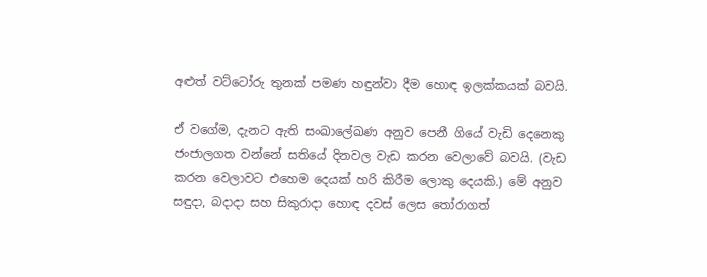අළුත් වට්ටෝරු තුනක් පමණ හඳුන්වා දීම හොඳ ඉලක්කයක් බවයි.

ඒ වගේම, දැනට ඇති සංඛාලේඛණ අනුව පෙනී ගියේ වැඩි දෙනෙකු ජංජාලගත වන්නේ සතියේ දිනවල වැඩ කරන වෙලාවේ බවයි. (වැඩ කරන වෙලාවට එහෙම දෙයක් හරි කිරීම ලොකු දෙයකි.) මේ අනුව සඳුදා, බදාදා සහ සිකුරාදා හොඳ දවස් ලෙස තෝරාගත්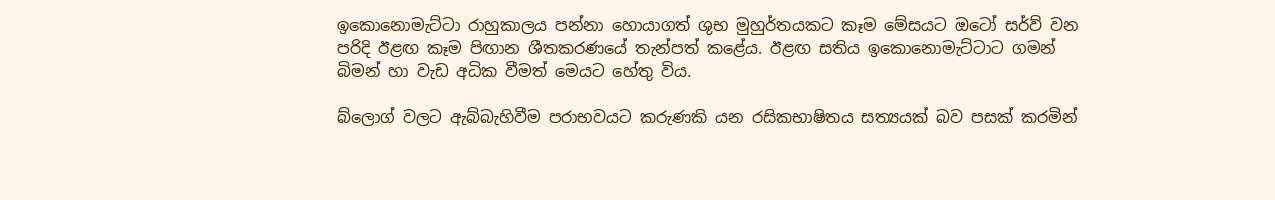ඉකොනොමැට්ටා රාහුකාලය පන්නා හොයාගත් ශුභ මුහුර්තයකට කෑම මේසයට ඔටෝ සර්ව් වන පරිදි ඊළඟ කෑම පිඟාන ශීතකරණයේ තැන්පත් කළේය. ඊළඟ සතිය ඉකොනොමැට්ටාට ගමන් බිමන් හා වැඩ අධික වීමත් මෙයට හේතු විය.

බ්ලොග් වලට ඇබ්බැහිවීම පරාභවයට කරුණකි යන රසිකභාෂිතය සත්‍යයක් බව පසක් කරමින්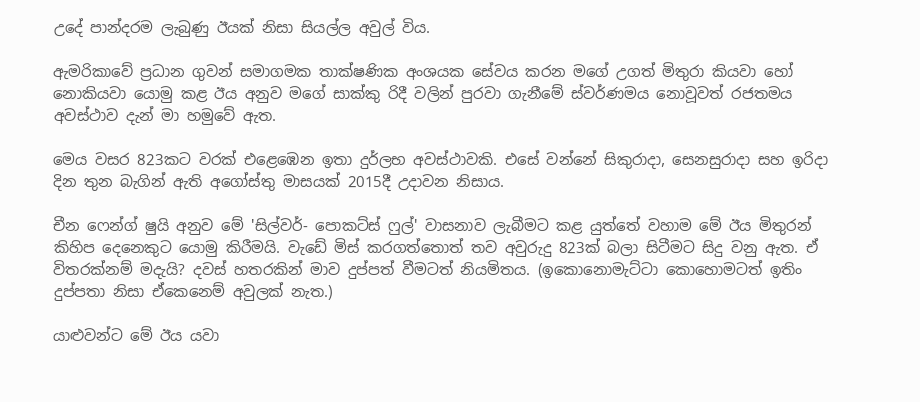උදේ පාන්දරම ලැබුණු ඊයක් නිසා සියල්ල අවුල් විය.

ඇමරිකාවේ ප්‍රධාන ගුවන් සමාගමක තාක්ෂණික අංශයක සේවය කරන මගේ උගත් මිතුරා කියවා හෝ නොකියවා යොමු කළ ඊය අනුව මගේ සාක්කු රිදී වලින් පුරවා ගැනීමේ ස්වර්ණමය නොවූවත් රජතමය අවස්ථාව දැන් මා හමුවේ ඇත.

මෙය වසර 823කට වරක් එළෙඹෙන ඉතා දුර්ලභ අවස්ථාවකි. එසේ වන්නේ සිකුරාදා, සෙනසුරාදා සහ ඉරිදා දින තුන බැගින් ඇති අගෝස්තු මාසයක් 2015දී උදාවන නිසාය.

චීන ෆෙන්ග් ෂුයි අනුව මේ 'සිල්වර්- පොකට්ස් ෆුල්' වාසනාව ලැබීමට කළ යුත්තේ වහාම මේ ඊය මිතුරන් කිහිප දෙනෙකුට යොමු කිරීමයි. වැඩේ මිස් කරගත්තොත් තව අවුරුදු 823ක් බලා සිටීමට සිදු වනු ඇත. ඒ විතරක්නම් මදැයි? දවස් හතරකින් මාව දුප්පත් වීමටත් නියමිතය. (ඉකොනොමැට්ටා කොහොමටත් ඉතිං දුප්පතා නිසා ඒකෙනෙම් අවුලක් නැත.)

යාළුවන්ට මේ ඊය යවා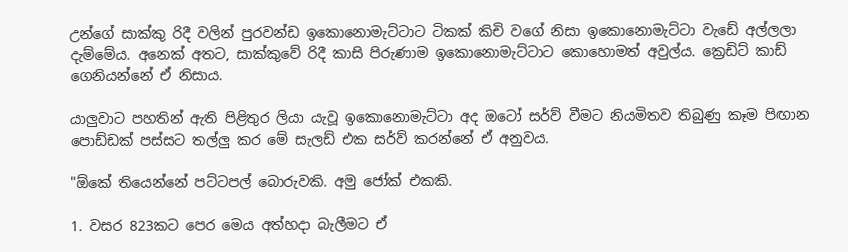උන්ගේ සාක්කු රිදී වලින් පුරවන්ඩ ඉකොනොමැට්ටාට ටිකක් කිචි වගේ නිසා ඉකොනොමැට්ටා වැඩේ අල්ලලා දැම්මේය. අනෙක් අතට, සාක්කුවේ රිදී කාසි පිරුණාම ඉකොනොමැට්ටාට කොහොමත් අවුල්ය. ක්‍රෙඩිට් කාඩ් ගෙනියන්නේ ඒ නිසාය.

යාලුවාට පහතින් ඇති පිළිතුර ලියා යැවූ ඉකොනොමැට්ටා අද ඔටෝ සර්ව් වීමට නියමිතව තිබුණු කෑම පිඟාන පොඩ්ඩක් පස්සට තල්ලු කර මේ සැලඩ් එක සර්ව් කරන්නේ ඒ අනුවය.

"ඕකේ තියෙන්නේ පට්ටපල් බොරුවකි. අමු ජෝක් එකකි.

1. වසර 823කට පෙර මෙය අත්හදා බැලීමට ඒ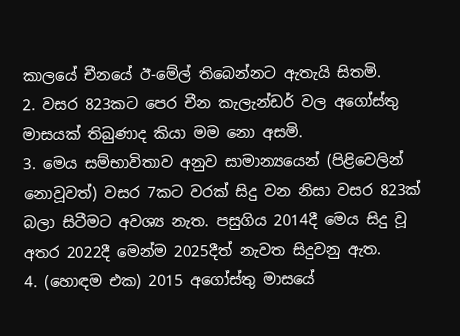කාලයේ චීනයේ ඊ-මේල් තිබෙන්නට ඇතැයි සිතමි.
2. වසර 823කට පෙර චීන කැලැන්ඩර් වල අගෝස්තු මාසයක් තිබුණාද කියා මම නො අසමි.
3. මෙය සම්භාවිතාව අනුව සාමාන්‍යයෙන් (පිළිවෙලින් නොවූවත්) වසර 7කට වරක් සිදු වන නිසා වසර 823ක් බලා සිටීමට අවශ්‍ය නැත. පසුගිය 2014දී මෙය සිදු වූ අතර 2022දී මෙන්ම 2025දීත් නැවත සිදුවනු ඇත.
4. (හොඳම එක) 2015 අගෝස්තු මාසයේ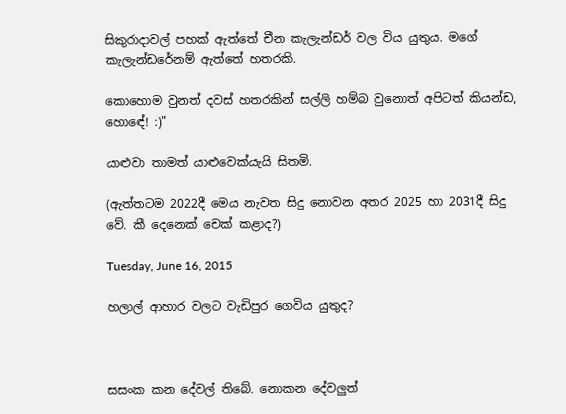සිකුරාදාවල් පහක් ඇත්තේ චීන කැලැන්ඩර් වල විය යුතුය. මගේ කැලැන්ඩරේනම් ඇත්තේ හතරකි.

කොහොම වුනත් දවස් හතරකින් සල්ලි හම්බ වුනොත් අපිටත් කියන්ඩ, හොඳේ! :)"

යාළුවා තාමත් යාළුවෙක්යැයි සිතමි.

(ඇත්තටම 2022දී මෙය නැවත සිදු නොවන අතර 2025 හා 2031දී සිදු වේ. කී දෙනෙක් චෙක් කළාද?)

Tuesday, June 16, 2015

හලාල් ආහාර වලට වැඩිපුර ගෙවිය යුතුද?



සසංක කන දේවල් තිබේ. නොකන දේවලුත්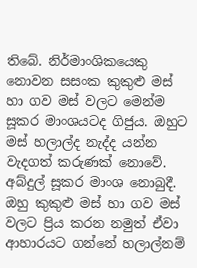තිබේ. නිර්මාංශිකයෙකු නොවන සසංක කුකුළු මස් හා ගව මස් වලට මෙන්ම සූකර මාංශයටද ගිජුය. ඔහුට මස් හලාල්ද නැද්ද යන්න වැදගත් කරුණක් නොවේ. අබ්දුල් සූකර මාංශ නොබුදී. ඔහු කුකුළු මස් හා ගව මස් වලට ප්‍රිය කරන නමුත් ඒවා ආහාරයට ගන්නේ හලාල්නම්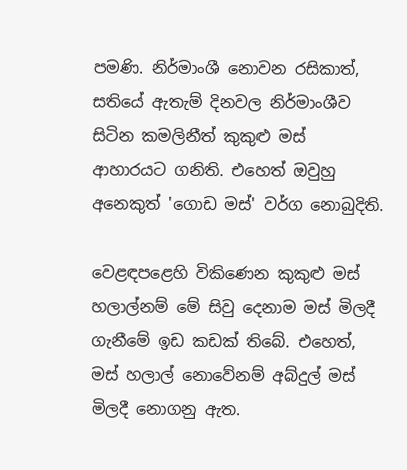පමණි. නිර්මාංශී නොවන රසිකාත්, සතියේ ඇතැම් දිනවල නිර්මාංශීව සිටින කමලිනීත් කුකුළු මස් ආහාරයට ගනිති. එහෙත් ඔවුහු අනෙකුත් 'ගොඩ මස්' වර්ග නොබුදිති.

වෙළඳපළෙහි විකිණෙන කුකුළු මස් හලාල්නම් මේ සිවු දෙනාම මස් මිලදී ගැනීමේ ඉඩ කඩක් තිබේ. එහෙත්, මස් හලාල් නොවේනම් අබ්දුල් මස් මිලදී නොගනු ඇත.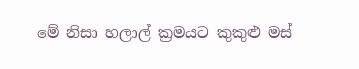මේ නිසා හලාල් ක්‍රමයට කුකුළු මස්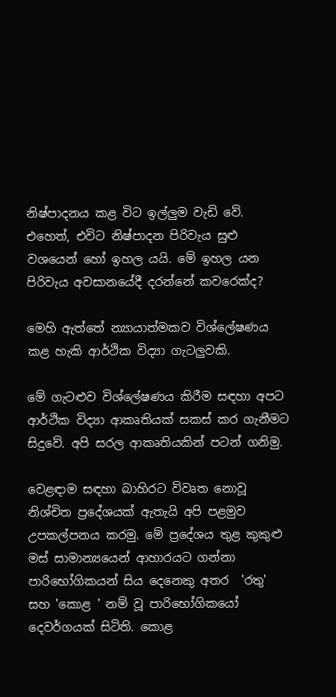නිෂ්පාදනය කළ විට ඉල්ලුම වැඩි වේ. එහෙත්, එවිට නිෂ්පාදන පිරිවැය සුළු වශයෙන් හෝ ඉහල යයි. මේ ඉහල යන පිරිවැය අවසානයේදී දරන්නේ කවරෙක්ද?

මෙහි ඇත්තේ න්‍යායාත්මකව විශ්ලේෂණය කළ හැකි ආර්ථික විද්‍යා ගැටලුවකි.

මේ ගැටළුව විශ්ලේෂණය කිරීම සඳහා අපට ආර්ථික විද්‍යා ආකෘතියක් සකස් කර ගැනීමට සිදුවේ. අපි සරල ආකෘතියකින් පටන් ගනිමු.

වෙළඳාම සඳහා බාහිරට විවෘත නොවූ නිශ්චිත ප්‍රදේශයක් ඇතැයි අපි පළමුව උපකල්පනය කරමු. මේ ප්‍රදේශය තුළ කුකුළු මස් සාමාන්‍යයෙන් ආහාරයට ගන්නා පාරිභෝගිකයන් සිය දෙනෙකු අතර  'රතු' සහ 'කොළ ' නම් වූ පාරිභෝගිකයෝ දෙවර්ගයක් සිටිති. කොළ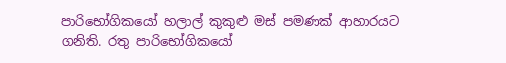පාරිභෝගිකයෝ හලාල් කුකුළු මස් පමණක් ආහාරයට ගනිති. රතු පාරිභෝගිකයෝ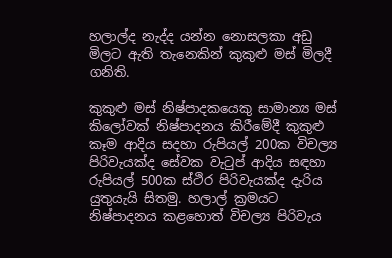හලාල්ද නැද්ද යන්න නොසලකා අඩු මිලට ඇති තැනෙකින් කුකුළු මස් මිලදී ගනිති.

කුකුළු මස් නිෂ්පාදකයෙකු සාමාන්‍ය මස් කිලෝවක් නිෂ්පාදනය කිරීමේදී කුකුළු කෑම ආදිය සදහා රුපියල් 200ක විචල්‍ය පිරිවැයක්ද සේවක වැටුප් ආදිය සඳහා රුපියල් 500ක ස්ථිර පිරිවැයක්ද දැරිය යුතුයැයි සිතමු. හලාල් ක්‍රමයට නිෂ්පාදනය කළහොත් විචල්‍ය පිරිවැය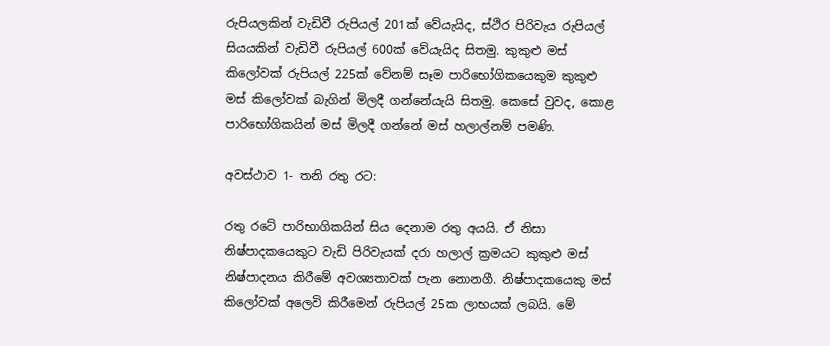රුපියලකින් වැඩිවී රුපියල් 201ක් වේයැයිද, ස්ථිර පිරිවැය රුපියල් සියයකින් වැඩිවී රුපියල් 600ක් වේයැයිද සිතමු. කුකුළු මස් කිලෝවක් රුපියල් 225ක් වේනම් සෑම පාරිභෝගිකයෙකුම කුකුළු මස් කිලෝවක් බැගින් මිලදී ගන්නේයැයි සිතමු. කෙසේ වුවද, කොළ පාරිභෝගිකයින් මස් මිලදී ගන්නේ මස් හලාල්නම් පමණි.

අවස්ථාව 1- තනි රතු රට:

රතු රටේ පාරිභාගිකයින් සිය දෙනාම රතු අයයි. ඒ නිසා නිෂ්පාදකයෙකුට වැඩි පිරිවැයක් දරා හලාල් ක්‍රමයට කුකුළු මස් නිෂ්පාදනය කිරීමේ අවශ්‍යතාවක් පැන නොනගී. නිෂ්පාදකයෙකු මස් කිලෝවක් අලෙවි කිරීමෙන් රුපියල් 25ක ලාභයක් ලබයි. මේ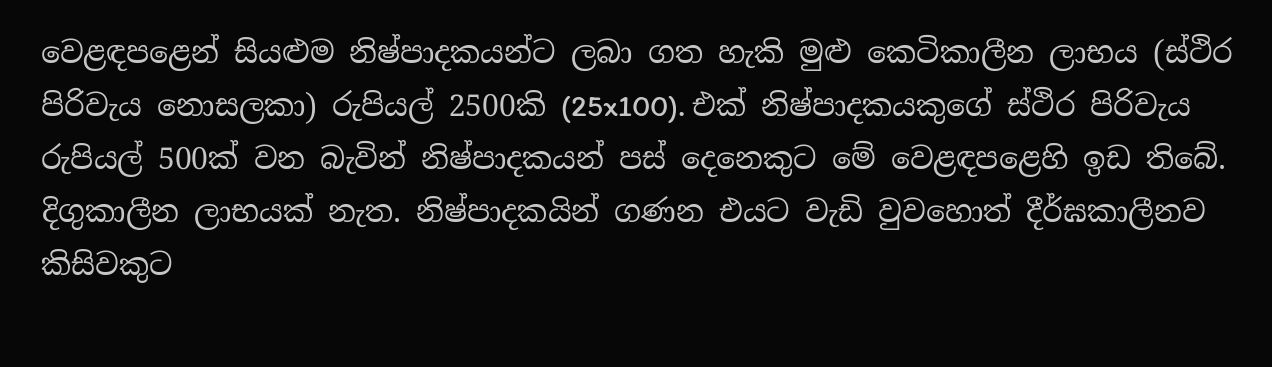වෙළඳපළෙන් සියළුම නිෂ්පාදකයන්ට ලබා ගත හැකි මුළු කෙටිකාලීන ලාභය (ස්ථිර පිරිවැය නොසලකා) රුපියල් 2500කි (25x100). එක් නිෂ්පාදකයකුගේ ස්ථිර පිරිවැය රුපියල් 500ක් වන බැවින් නිෂ්පාදකයන් පස් දෙනෙකුට මේ වෙළඳපළෙහි ඉඩ තිබේ. දිගුකාලීන ලාභයක් නැත. නිෂ්පාදකයින් ගණන එයට වැඩි වුවහොත් දීර්ඝකාලීනව කිසිවකුට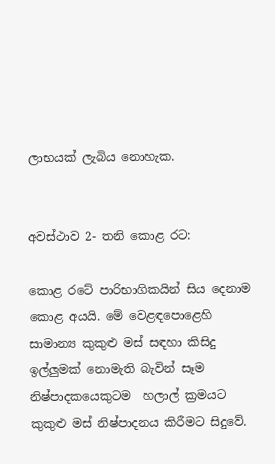ලාභයක් ලැබිය නොහැක.


අවස්ථාව 2- තනි කොළ රට:

කොළ රටේ පාරිභාගිකයින් සිය දෙනාම කොළ අයයි. මේ වෙළඳපොළෙහි සාමාන්‍ය කුකුළු මස් සඳහා කිසිදු ඉල්ලුමක් නොමැති බැවින් සෑම නිෂ්පාදකයෙකුටම  හලාල් ක්‍රමයට කුකුළු මස් නිෂ්පාදනය කිරීමට සිදුවේ.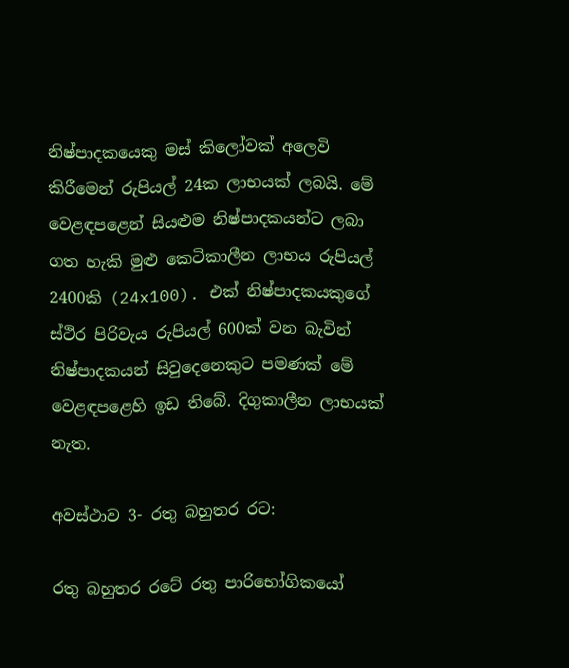නිෂ්පාදකයෙකු මස් කිලෝවක් අලෙවි කිරීමෙන් රුපියල් 24ක ලාභයක් ලබයි. මේ වෙළඳපළෙන් සියළුම නිෂ්පාදකයන්ට ලබා ගත හැකි මුළු කෙටිකාලීන ලාභය රුපියල් 2400කි (24x100). එක් නිෂ්පාදකයකුගේ ස්ථිර පිරිවැය රුපියල් 600ක් වන බැවින් නිෂ්පාදකයන් සිවුදෙනෙකුට පමණක් මේ වෙළඳපළෙහි ඉඩ තිබේ. දිගුකාලීන ලාභයක් නැත.

අවස්ථාව 3- රතු බහුතර රට:

රතු බහුතර රටේ රතු පාරිභෝගිකයෝ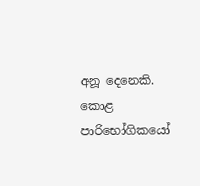අනූ දෙනෙකි. කොළ පාරිභෝගිකයෝ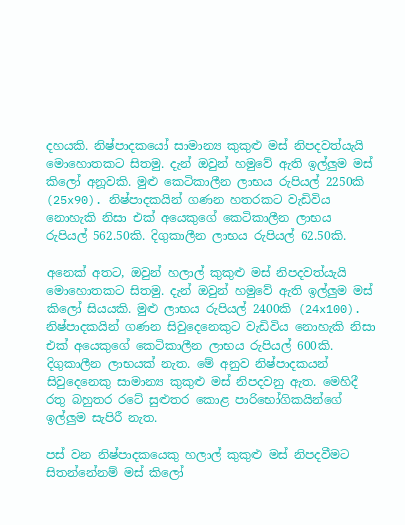දහයකි. නිෂ්පාදකයෝ සාමාන්‍ය කුකුළු මස් නිපදවත්යැයි මොහොතකට සිතමු. දැන් ඔවුන් හමුවේ ඇති ඉල්ලුම මස් කිලෝ අනූවකි. මුළු කෙටිකාලීන ලාභය රුපියල් 2250කි (25x90). නිෂ්පාදකයින් ගණන හතරකට වැඩිවිය නොහැකි නිසා එක් අයෙකුගේ කෙටිකාලීන ලාභය රුපියල් 562.50කි. දිගුකාලීන ලාභය රුපියල් 62.50කි.

අනෙක් අතට, ඔවුන් හලාල් කුකුළු මස් නිපදවත්යැයි මොහොතකට සිතමු. දැන් ඔවුන් හමුවේ ඇති ඉල්ලුම මස් කිලෝ සියයකි. මුළු ලාභය රුපියල් 2400කි (24x100). නිෂ්පාදකයින් ගණන සිවුදෙනෙකුට වැඩිවිය නොහැකි නිසා එක් අයෙකුගේ කෙටිකාලීන ලාභය රුපියල් 600කි. දිගුකාලීන ලාභයක් නැත. මේ අනුව නිෂ්පාදකයන් සිවුදෙනෙකු සාමාන්‍ය කුකුළු මස් නිපදවනු ඇත. මෙහිදී රතු බහුතර රටේ සුළුතර කොළ පාරිභෝගිකයින්ගේ ඉල්ලුම සැපිරී නැත.

පස් වන නිෂ්පාදකයෙකු හලාල් කුකුළු මස් නිපදවීමට සිතන්නේනම් මස් කිලෝ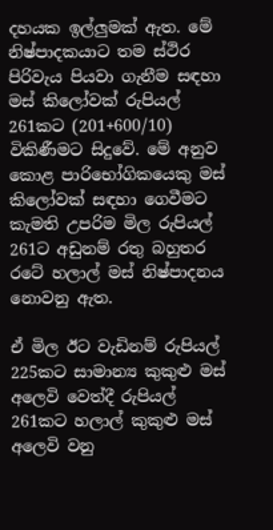දහයක ඉල්ලුමක් ඇත. මේ නිෂ්පාදකයාට තම ස්ථිර පිරිවැය පියවා ගැනීම සඳහා මස් කිලෝවක් රුපියල් 261කට (201+600/10) විකිණීමට සිදුවේ. මේ අනුව කොළ පාරිභෝගිකයෙකු මස් කිලෝවක් සඳහා ගෙවීමට කැමති උපරිම මිල රුපියල් 261ට අඩුනම් රතු බහුතර රටේ හලාල් මස් නිෂ්පාදනය නොවනු ඇත.

ඒ මිල ඊට වැඩිනම් රුපියල් 225කට සාමාන්‍ය කුකුළු මස් අලෙවි වෙත්දී රුපියල් 261කට හලාල් කුකුළු මස් අලෙවි වනු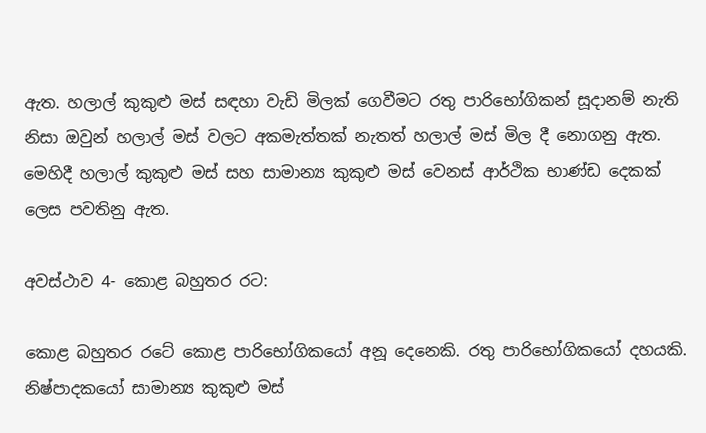ඇත. හලාල් කුකුළු මස් සඳහා වැඩි මිලක් ගෙවීමට රතු පාරිභෝගිකන් සූදානම් නැති නිසා ඔවුන් හලාල් මස් වලට අකමැත්තක් නැතත් හලාල් මස් මිල දී නොගනු ඇත. මෙහිදී හලාල් කුකුළු මස් සහ සාමාන්‍ය කුකුළු මස් වෙනස් ආර්ථික භාණ්ඩ දෙකක් ලෙස පවතිනු ඇත.

අවස්ථාව 4- කොළ බහුතර රට:

කොළ බහුතර රටේ කොළ පාරිභෝගිකයෝ අනූ දෙනෙකි. රතු පාරිභෝගිකයෝ දහයකි. නිෂ්පාදකයෝ සාමාන්‍ය කුකුළු මස්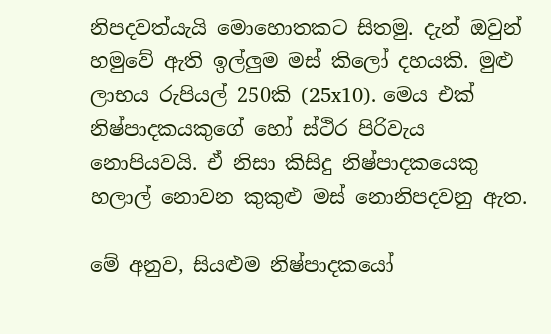නිපදවත්යැයි මොහොතකට සිතමු. දැන් ඔවුන් හමුවේ ඇති ඉල්ලුම මස් කිලෝ දහයකි. මුළු ලාභය රුපියල් 250කි (25x10). මෙය එක් නිෂ්පාදකයකුගේ හෝ ස්ථිර පිරිවැය නොපියවයි. ඒ නිසා කිසිදු නිෂ්පාදකයෙකු හලාල් නොවන කුකුළු මස් නොනිපදවනු ඇත.

මේ අනුව, සියළුම නිෂ්පාදකයෝ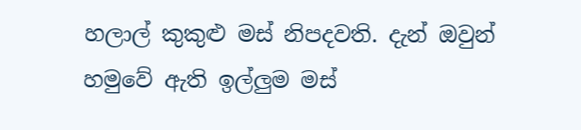හලාල් කුකුළු මස් නිපදවති. දැන් ඔවුන් හමුවේ ඇති ඉල්ලුම මස්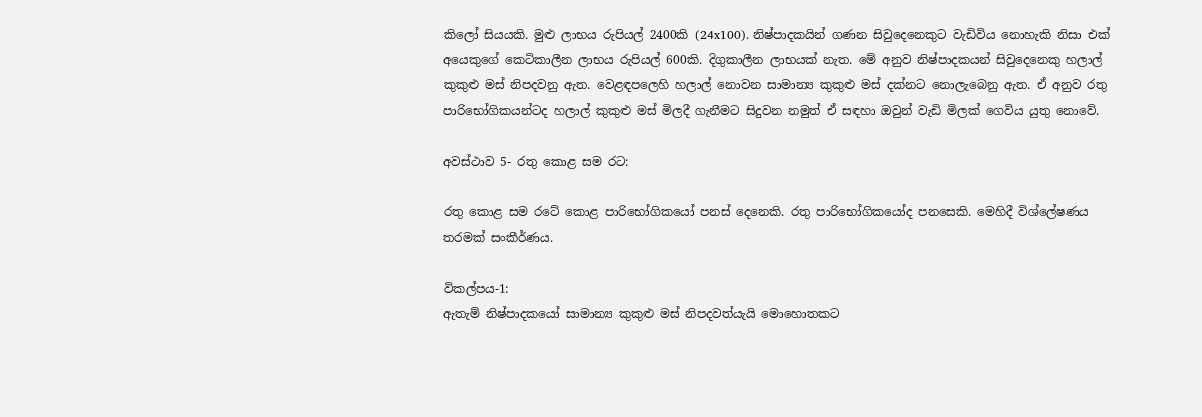කිලෝ සියයකි. මුළු ලාභය රුපියල් 2400කි (24x100). නිෂ්පාදකයින් ගණන සිවුදෙනෙකුට වැඩිවිය නොහැකි නිසා එක් අයෙකුගේ කෙටිකාලීන ලාභය රුපියල් 600කි. දිගුකාලීන ලාභයක් නැත. මේ අනුව නිෂ්පාදකයන් සිවුදෙනෙකු හලාල් කුකුළු මස් නිපදවනු ඇත. වෙළඳපලෙහි හලාල් නොවන සාමාන්‍ය කුකුළු මස් දක්නට නොලැබෙනු ඇත. ඒ අනුව රතු පාරිභෝගිකයන්ටද හලාල් කුකුළු මස් මිලදී ගැනීමට සිදුවන නමුත් ඒ සඳහා ඔවුන් වැඩි මිලක් ගෙවිය යුතු නොවේ.

අවස්ථාව 5- රතු කොළ සම රට:

රතු කොළ සම රටේ කොළ පාරිභෝගිකයෝ පනස් දෙනෙකි. රතු පාරිභෝගිකයෝද පනසෙකි. මෙහිදී විශ්ලේෂණය තරමක් සංකීර්ණය.

විකල්පය-1:
ඇතැම් නිෂ්පාදකයෝ සාමාන්‍ය කුකුළු මස් නිපදවත්යැයි මොහොතකට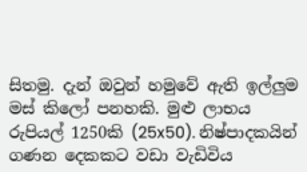සිතමු. දැන් ඔවුන් හමුවේ ඇති ඉල්ලුම මස් කිලෝ පනහකි. මුළු ලාභය රුපියල් 1250කි (25x50). නිෂ්පාදකයින් ගණන දෙකකට වඩා වැඩිවිය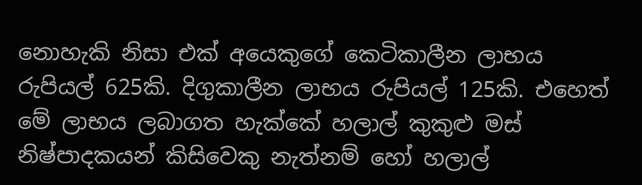නොහැකි නිසා එක් අයෙකුගේ කෙටිකාලීන ලාභය රුපියල් 625කි. දිගුකාලීන ලාභය රුපියල් 125කි. එහෙත් මේ ලාභය ලබාගත හැක්කේ හලාල් කුකුළු මස් නිෂ්පාදකයන් කිසිවෙකු නැත්නම් හෝ හලාල්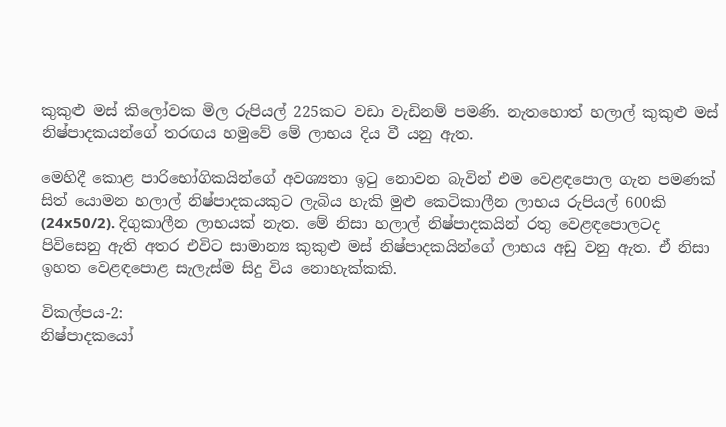කුකුළු මස් කිලෝවක මිල රුපියල් 225කට වඩා වැඩිනම් පමණි. නැතහොත් හලාල් කුකුළු මස් නිෂ්පාදකයන්ගේ තරඟය හමුවේ මේ ලාභය දිය වී යනු ඇත.

මෙහිදී කොළ පාරිභෝගිකයින්ගේ අවශ්‍යතා ඉටු නොවන බැවින් එම වෙළඳපොල ගැන පමණක් සිත් යොමන හලාල් නිෂ්පාදකයකුට ලැබිය හැකි මුළු කෙටිකාලීන ලාභය රුපියල් 600කි (24x50/2). දිගුකාලීන ලාභයක් නැත. මේ නිසා හලාල් නිෂ්පාදකයින් රතු වෙළඳපොලටද පිවිසෙනු ඇති අතර එවිට සාමාන්‍ය කුකුළු මස් නිෂ්පාදකයින්ගේ ලාභය අඩු වනු ඇත. ඒ නිසා ඉහත වෙළඳපොළ සැලැස්ම සිදු විය නොහැක්කකි.

විකල්පය-2:
නිෂ්පාදකයෝ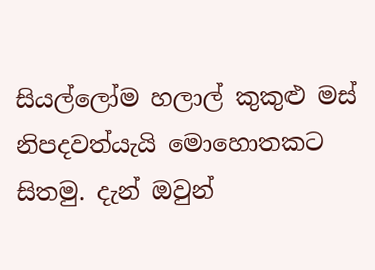සියල්ලෝම හලාල් කුකුළු මස් නිපදවත්යැයි මොහොතකට සිතමු. දැන් ඔවුන්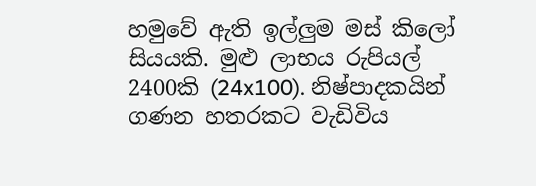හමුවේ ඇති ඉල්ලුම මස් කිලෝ සියයකි. මුළු ලාභය රුපියල් 2400කි (24x100). නිෂ්පාදකයින් ගණන හතරකට වැඩිවිය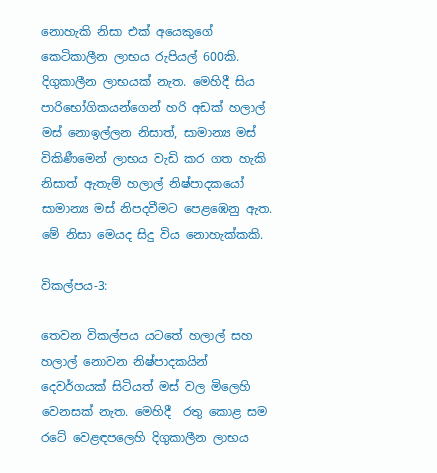නොහැකි නිසා එක් අයෙකුගේ කෙටිකාලීන ලාභය රුපියල් 600කි. දිගුකාලීන ලාභයක් නැත. මෙහිදී සිය පාරිභෝගිකයන්ගෙන් හරි අඩක් හලාල් මස් නොඉල්ලන නිසාත්, සාමාන්‍ය මස් විකිණීමෙන් ලාභය වැඩි කර ගත හැකි නිසාත් ඇතැම් හලාල් නිෂ්පාදකයෝ සාමාන්‍ය මස් නිපදවීමට පෙළඹෙනු ඇත. මේ නිසා මෙයද සිදු විය නොහැක්කකි.

විකල්පය-3:

තෙවන විකල්පය යටතේ හලාල් සහ හලාල් නොවන නිෂ්පාදකයින් දෙවර්ගයක් සිටියත් මස් වල මිලෙහි වෙනසක් නැත. මෙහිදී  රතු කොළ සම රටේ වෙළඳපලෙහි දිගුකාලීන ලාභය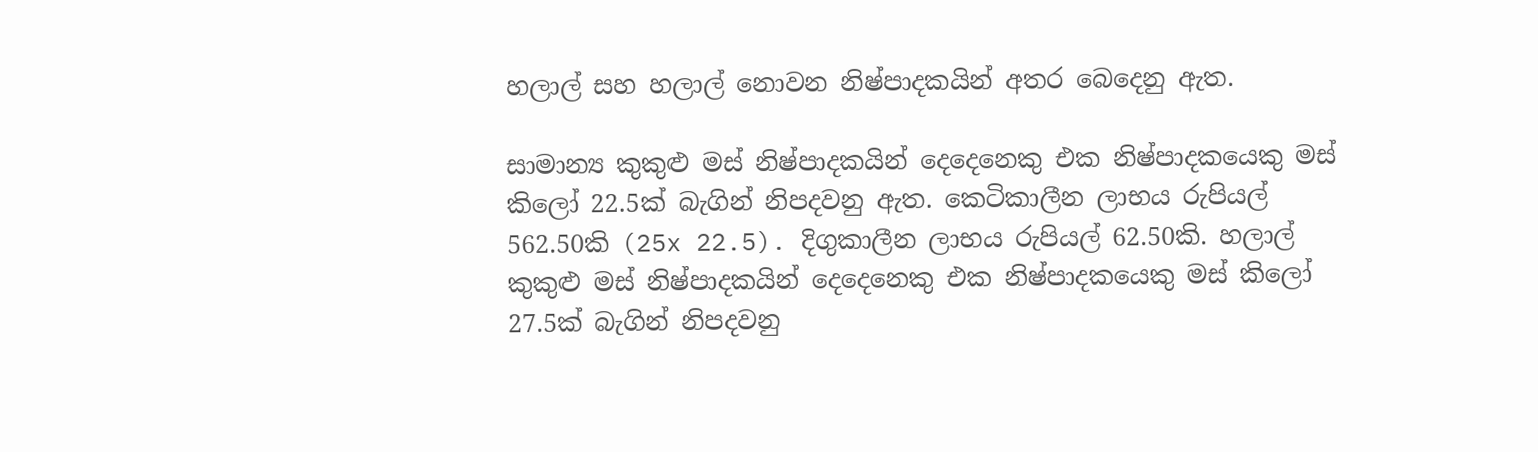හලාල් සහ හලාල් නොවන නිෂ්පාදකයින් අතර බෙදෙනු ඇත.

සාමාන්‍ය කුකුළු මස් නිෂ්පාදකයින් දෙදෙනෙකු එක නිෂ්පාදකයෙකු මස් කිලෝ 22.5ක් බැගින් නිපදවනු ඇත. කෙටිකාලීන ලාභය රුපියල් 562.50කි (25x 22.5). දිගුකාලීන ලාභය රුපියල් 62.50කි. හලාල් කුකුළු මස් නිෂ්පාදකයින් දෙදෙනෙකු එක නිෂ්පාදකයෙකු මස් කිලෝ 27.5ක් බැගින් නිපදවනු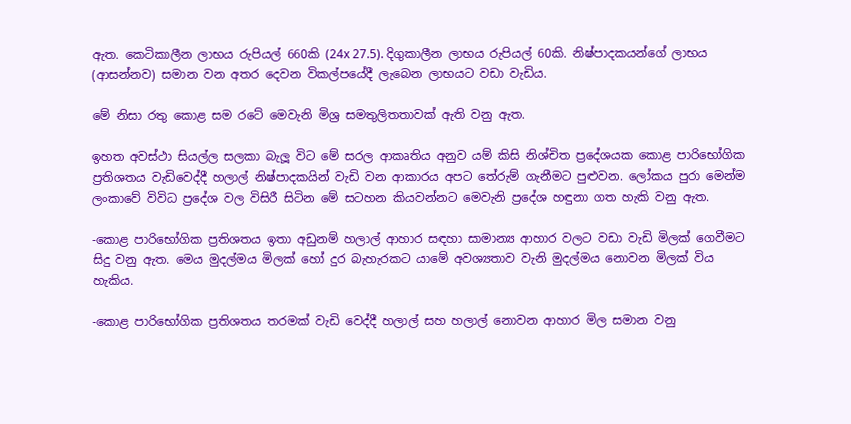ඇත. කෙටිකාලීන ලාභය රුපියල් 660කි (24x 27.5). දිගුකාලීන ලාභය රුපියල් 60කි. නිෂ්පාදකයන්ගේ ලාභය (ආසන්නව) සමාන වන අතර දෙවන විකල්පයේදී ලැබෙන ලාභයට වඩා වැඩිය.

මේ නිසා රතු කොළ සම රටේ මෙවැනි මිශ්‍ර සමතුලිතතාවක් ඇති වනු ඇත.

ඉහත අවස්ථා සියල්ල සලකා බැලූ විට මේ සරල ආකෘතිය අනුව යම් කිසි නිශ්චිත ප්‍රදේශයක කොළ පාරිභෝගික ප්‍රතිශතය වැඩිවෙද්දී හලාල් නිෂ්පාදකයින් වැඩි වන ආකාරය අපට තේරුම් ගැනීමට පුළුවන. ලෝකය පුරා මෙන්ම ලංකාවේ විවිධ ප්‍රදේශ වල විසිරී සිටින මේ සටහන කියවන්නට මෙවැනි ප්‍රදේශ හඳුනා ගත හැකි වනු ඇත.

-කොළ පාරිභෝගික ප්‍රතිශතය ඉතා අඩුනම් හලාල් ආහාර සඳහා සාමාන්‍ය ආහාර වලට වඩා වැඩි මිලක් ගෙවීමට සිදු වනු ඇත. මෙය මුදල්මය මිලක් හෝ දුර බැහැරකට යාමේ අවශ්‍යතාව වැනි මුදල්මය නොවන මිලක් විය හැකිය.

-කොළ පාරිභෝගික ප්‍රතිශතය තරමක් වැඩි වෙද්දී හලාල් සහ හලාල් නොවන ආහාර මිල සමාන වනු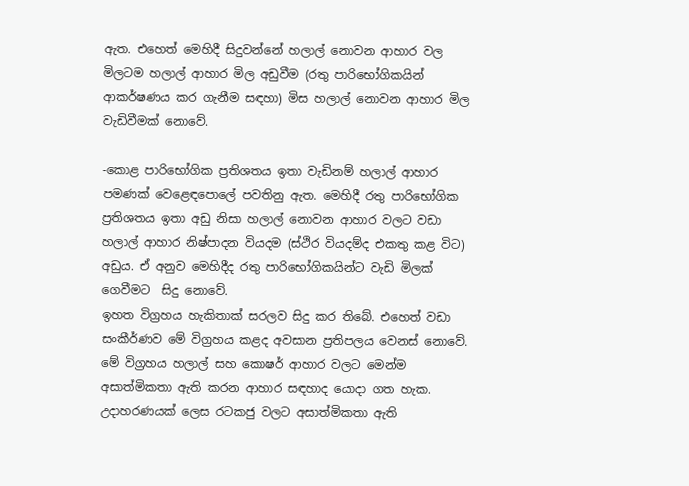ඇත. එහෙත් මෙහිදී සිදුවන්නේ හලාල් නොවන ආහාර වල මිලටම හලාල් ආහාර මිල අඩුවීම (රතු පාරිභෝගිකයින් ආකර්ෂණය කර ගැනීම සඳහා) මිස හලාල් නොවන ආහාර මිල වැඩිවීමක් නොවේ.

-කොළ පාරිභෝගික ප්‍රතිශතය ඉතා වැඩිනම් හලාල් ආහාර පමණක් වෙළෙඳපොලේ පවතිනු ඇත. මෙහිදී රතු පාරිභෝගික ප්‍රතිශතය ඉතා අඩු නිසා හලාල් නොවන ආහාර වලට වඩා හලාල් ආහාර නිෂ්පාදන වියදම (ස්ථිර වියදම්ද එකතු කළ විට) අඩුය. ඒ අනුව මෙහිදීද රතු පාරිභෝගිකයින්ට වැඩි මිලක් ගෙවීමට  සිදු නොවේ.
ඉහත විග්‍රහය හැකිතාක් සරලව සිදු කර තිබේ. එහෙත් වඩා සංකීර්ණව මේ විග්‍රහය කළද අවසාන ප්‍රතිපලය වෙනස් නොවේ. මේ විග්‍රහය හලාල් සහ කොෂර් ආහාර වලට මෙන්ම අසාත්මිකතා ඇති කරන ආහාර සඳහාද යොදා ගත හැක. උදාහරණයක් ලෙස රටකජු වලට අසාත්මිකතා ඇති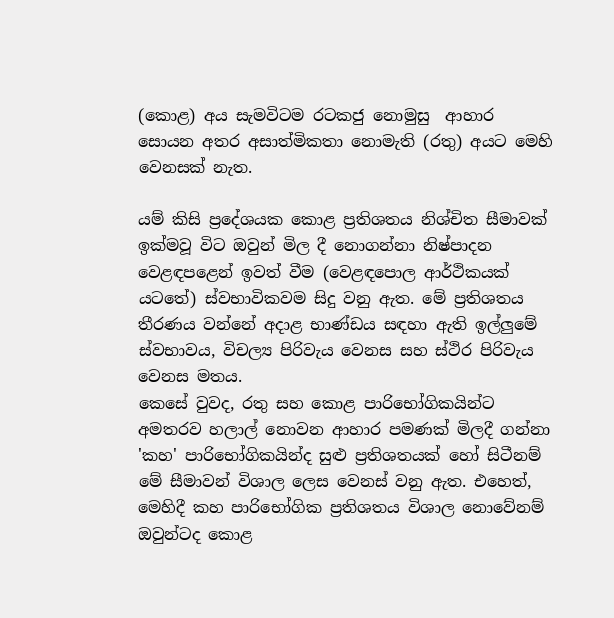(කොළ) අය සැමවිටම රටකජු නොමුසු  ආහාර සොයන අතර අසාත්මිකතා නොමැති (රතු) අයට මෙහි වෙනසක් නැත.

යම් කිසි ප්‍රදේශයක කොළ ප්‍රතිශතය නිශ්චිත සීමාවක් ඉක්මවූ විට ඔවුන් මිල දී නොගන්නා නිෂ්පාදන වෙළඳපළෙන් ඉවත් වීම (වෙළඳපොල ආර්ථිකයක් යටතේ) ස්වභාවිකවම සිදු වනු ඇත. මේ ප්‍රතිශතය තීරණය වන්නේ අදාළ භාණ්ඩය සඳහා ඇති ඉල්ලුමේ ස්වභාවය, විචල්‍ය පිරිවැය වෙනස සහ ස්ථිර පිරිවැය වෙනස මතය.
කෙසේ වුවද, රතු සහ කොළ පාරිභෝගිකයින්ට අමතරව හලාල් නොවන ආහාර පමණක් මිලදී ගන්නා 'කහ' පාරිභෝගිකයින්ද සුළු ප්‍රතිශතයක් හෝ සිටීනම් මේ සීමාවන් විශාල ලෙස වෙනස් වනු ඇත. එහෙත්, මෙහිදී කහ පාරිභෝගික ප්‍රතිශතය විශාල නොවේනම් ඔවුන්ටද කොළ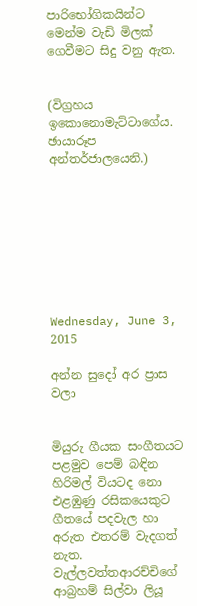පාරිභෝගිකයින්ට මෙන්ම වැඩි මිලක් ගෙවීමට සිදු වනු ඇත.


(විග්‍රහය ඉකොනොමැට්ටාගේය. ඡායාරූප අන්තර්ජාලයෙනි.)








Wednesday, June 3, 2015

අන්න සුදෝ අර ප්‍රාස වලා


මියුරු ගීයක සංගීතයට පළමුව පෙම් බඳින හිරිමල් වියටද නො එළඹුණු රසිකයෙකුට ගීතයේ පදවැල හා අරුත එතරම් වැදගත් නැත. වැල්ලවත්තආරච්චිගේ ආබ්‍රහම් සිල්වා ලියූ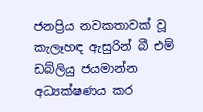ජනප්‍රිය නවකතාවක් වූ කැලෑහඳ ඇසුරින් බී එම් ඩබ්ලියු ජයමාන්න අධ්‍යක්ෂණය කර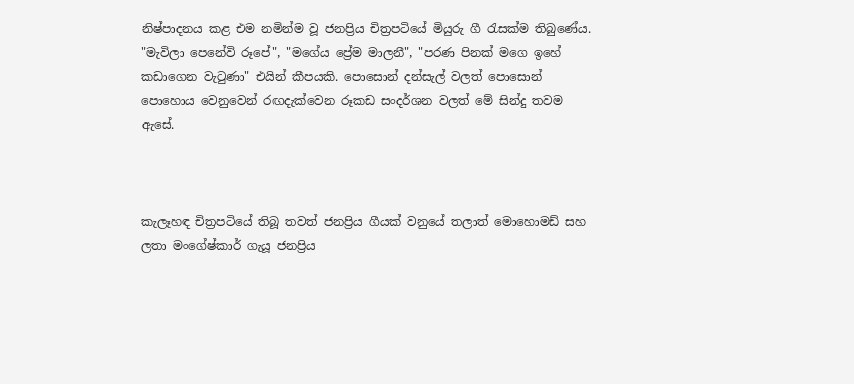නිෂ්පාදනය කළ එම නමින්ම වූ ජනප්‍රිය චිත්‍රපටියේ මියුරු ගී රැසක්ම තිබුණේය. "මැවිලා පෙනේවි රූපේ", "මගේය ප්‍රේම මාලනී", "පරණ පිනක් මගෙ ඉහේ කඩාගෙන වැටුණා" එයින් කීපයකි. පොසොන් දන්සැල් වලත් පොසොන් පොහොය වෙනුවෙන් රඟදැක්වෙන රූකඩ සංදර්ශන වලත් මේ සින්දු තවම ඇසේ.



කැලෑහඳ චිත්‍රපටියේ තිබූ තවත් ජනප්‍රිය ගීයක් වනුයේ තලාත් මොහොමඩ් සහ ලතා මංගේෂ්කාර් ගැයූ ජනප්‍රිය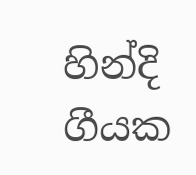හින්දි ගීයක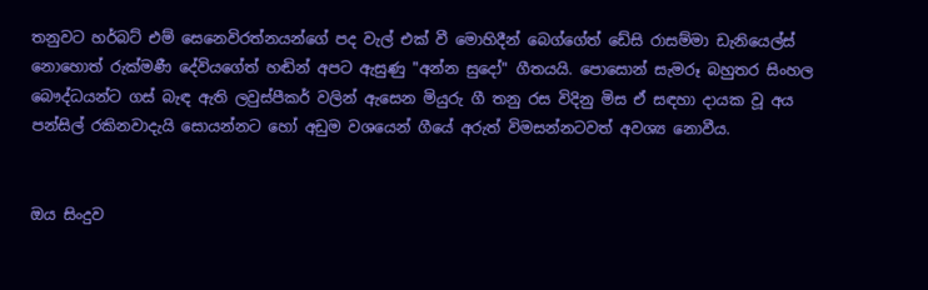තනුවට හර්බට් එම් සෙනෙවිරත්නයන්ගේ පද වැල් එක් වී මොහිදීන් බෙග්ගේත් ඩේසි රාසම්මා ඩැනියෙල්ස් නොහොත් රුක්මණී දේවියගේත් හඬින් අපට ඇසුණු "අන්න සුදෝ" ගීතයයි. පොසොන් සැමරූ බහුතර සිංහල බෞද්ධයන්ට ගස් බැඳ ඇති ලවුස්පීකර් වලින් ඇසෙන මියුරු ගී තනු රස විදිනු මිස ඒ සඳහා දායක වූ අය පන්සිල් රකිනවාදැයි සොයන්නට හෝ අඩුම වශයෙන් ගීයේ අරුත් විමසන්නටවත් අවශ්‍ය නොවීය.


ඔය සිංදුව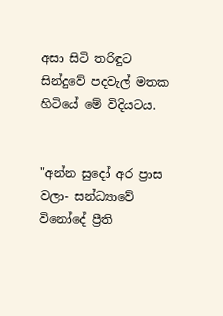අසා සිටි තරිඳුට සින්දුවේ පදවැල් මතක හිටියේ මේ විදියටය.


"අන්න සුදෝ අර ප්‍රාස වලා- සන්ධ්‍යාවේ විනෝදේ ප්‍රීති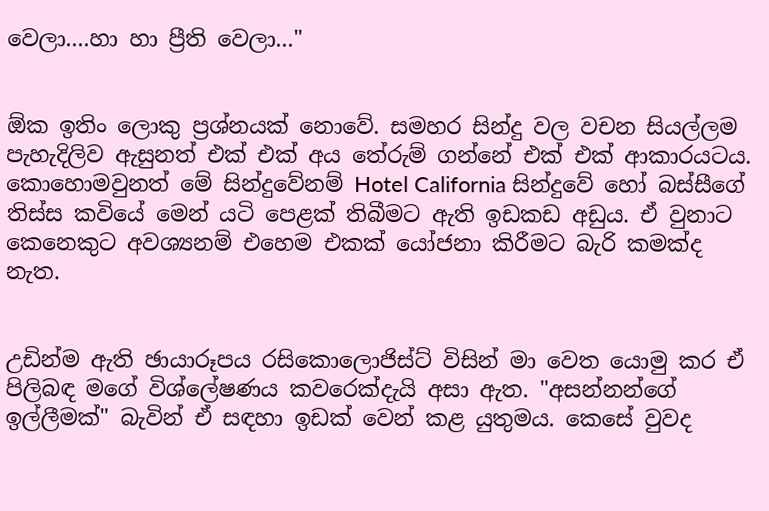වෙලා....හා හා ප්‍රීති වෙලා..."


ඕක ඉතිං ලොකු ප්‍රශ්නයක් නොවේ. සමහර සින්දු වල වචන සියල්ලම පැහැදිලිව ඇසුනත් එක් එක් අය තේරුම් ගන්නේ එක් එක් ආකාරයටය. කොහොමවුනත් මේ සින්දුවේනම් Hotel California සින්දුවේ හෝ බස්සීගේ තිස්ස කවියේ මෙන් යටි පෙළක් තිබීමට ඇති ඉඩකඩ අඩුය. ඒ වුනාට කෙනෙකුට අවශ්‍යනම් එහෙම එකක් යෝජනා කිරීමට බැරි කමක්ද නැත.


උඩින්ම ඇති ඡායාරූපය රසිකොලොජිස්ට් විසින් මා වෙත යොමු කර ඒ පිලිබඳ මගේ විශ්ලේෂණය කවරෙක්දැයි අසා ඇත. "අසන්නන්ගේ ඉල්ලීමක්" බැවින් ඒ සඳහා ඉඩක් වෙන් කළ යුතුමය. කෙසේ වුවද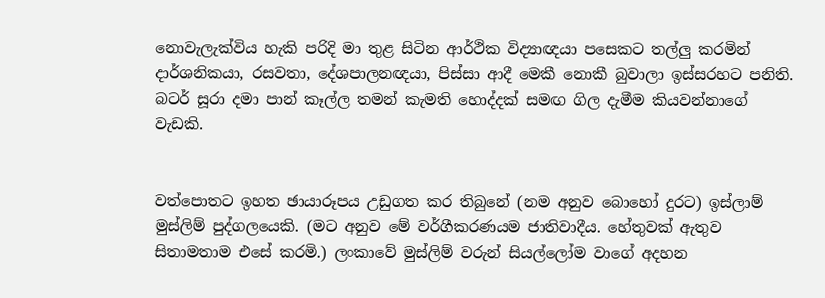නොවැලැක්විය හැකි පරිදි මා තුළ සිටින ආර්ථික විද්‍යාඥයා පසෙකට තල්ලු කරමින් දාර්ශනිකයා, රසවතා, දේශපාලනඥයා, පිස්සා ආදී මෙකී නොකී බුවාලා ඉස්සරහට පනිති. බටර් සූරා දමා පාන් කෑල්ල තමන් කැමති හොද්දක් සමඟ ගිල දැමීම කියවන්නාගේ වැඩකි.


වත්පොතට ඉහත ඡායාරූපය උඩුගත කර තිබුනේ (නම අනුව බොහෝ දුරට) ඉස්ලාම් මුස්ලිම් පුද්ගලයෙකි. (මට අනුව මේ වර්ගීකරණයම ජාතිවාදීය. හේතුවක් ඇතුව සිතාමතාම එසේ කරමි.) ලංකාවේ මුස්ලිම් වරුන් සියල්ලෝම වාගේ අදහන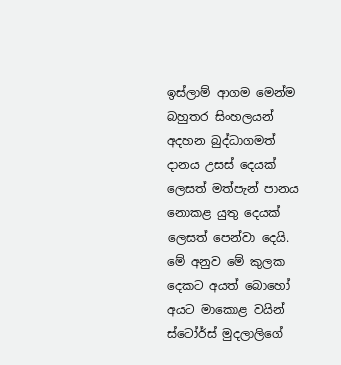ඉස්ලාම් ආගම මෙන්ම බහුතර සිංහලයන් අදහන බුද්ධාගමත් දානය උසස් දෙයක් ලෙසත් මත්පැන් පානය නොකළ යුතු දෙයක් ලෙසත් පෙන්වා දෙයි. මේ අනුව මේ කුලක දෙකට අයත් බොහෝ අයට මාකොළ වයින් ස්ටෝර්ස් මුදලාලිගේ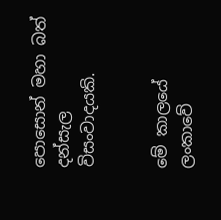පොසොන් මහා බත් දන්සැල විසංවාදයකි.


මේ කාලයේ ලංකාවේ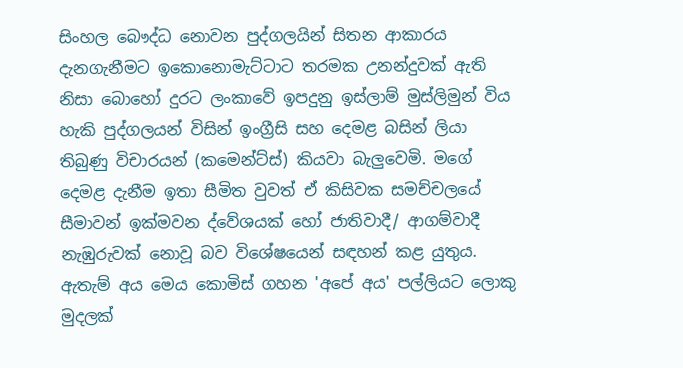සිංහල බෞද්ධ නොවන පුද්ගලයින් සිතන ආකාරය දැනගැනීමට ඉකොනොමැට්ටාට තරමක උනන්දුවක් ඇති නිසා බොහෝ දුරට ලංකාවේ ඉපදුනු ඉස්ලාම් මුස්ලිමුන් විය හැකි පුද්ගලයන් විසින් ඉංග්‍රීසි සහ දෙමළ බසින් ලියා තිබුණු විචාරයන් (කමෙන්ට්ස්) කියවා බැලුවෙමි. මගේ දෙමළ දැනීම ඉතා සීමිත වුවත් ඒ කිසිවක සමච්චලයේ සීමාවන් ඉක්මවන ද්වේශයක් හෝ ජාතිවාදී/ ආගම්වාදී නැඹුරුවක් නොවූ බව විශේෂයෙන් සඳහන් කළ යුතුය. ඇතැම් අය මෙය කොමිස් ගහන 'අපේ අය' පල්ලියට ලොකු මුදලක්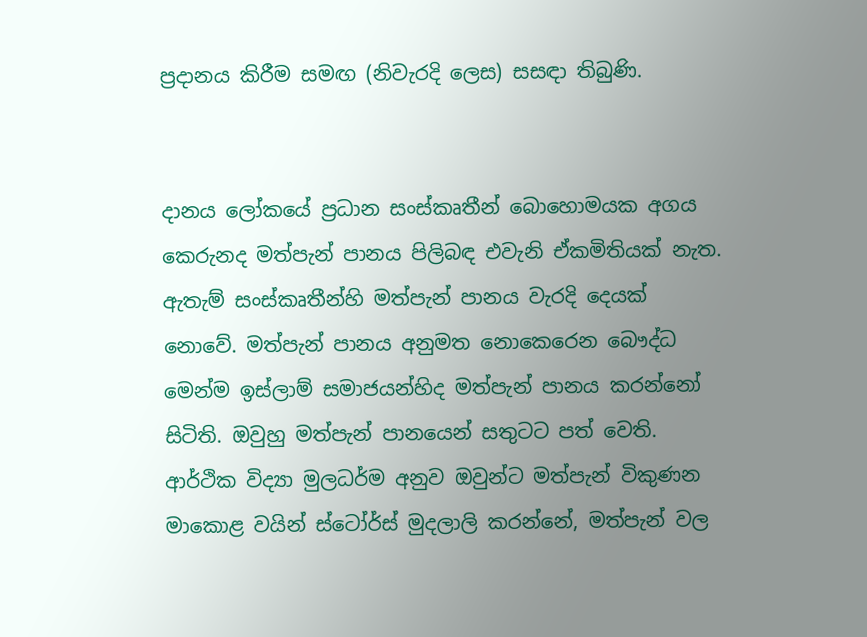ප්‍රදානය කිරීම සමඟ (නිවැරදි ලෙස) සසඳා තිබුණි.


දානය ලෝකයේ ප්‍රධාන සංස්කෘතීන් බොහොමයක අගය කෙරුනද මත්පැන් පානය පිලිබඳ එවැනි ඒකමිතියක් නැත. ඇතැම් සංස්කෘතීන්හි මත්පැන් පානය වැරදි දෙයක් නොවේ. මත්පැන් පානය අනුමත නොකෙරෙන බෞද්ධ මෙන්ම ඉස්ලාම් සමාජයන්හිද මත්පැන් පානය කරන්නෝ සිටිති. ඔවුහු මත්පැන් පානයෙන් සතුටට පත් වෙති. ආර්ථික විද්‍යා මුලධර්ම අනුව ඔවුන්ට මත්පැන් විකුණන මාකොළ වයින් ස්ටෝර්ස් මුදලාලි කරන්නේ, මත්පැන් වල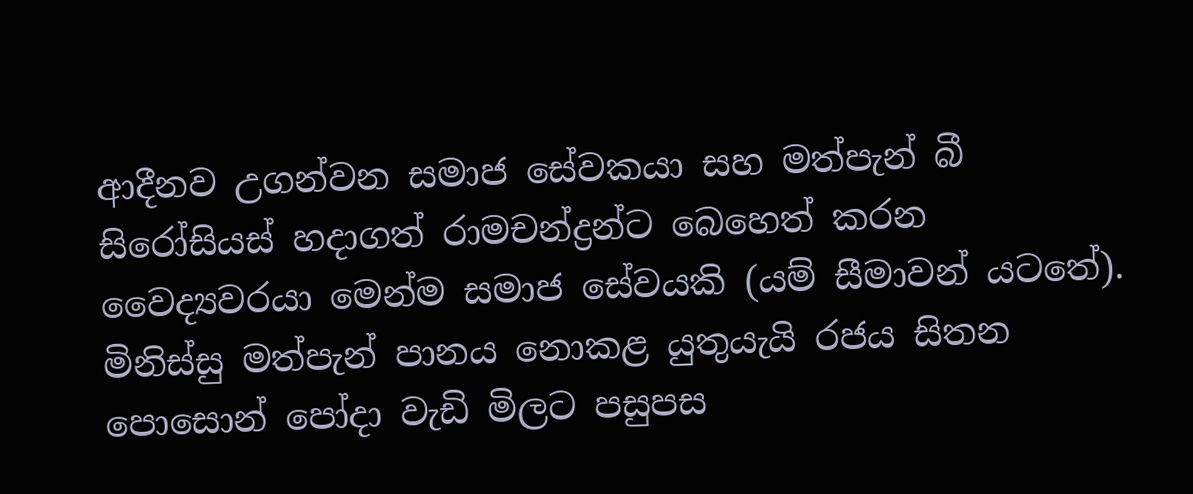ආදීනව උගන්වන සමාජ සේවකයා සහ මත්පැන් බී සිරෝසියස් හදාගත් රාමචන්ද්‍රන්ට බෙහෙත් කරන වෛද්‍යවරයා මෙන්ම සමාජ සේවයකි (යම් සීමාවන් යටතේ). මිනිස්සු මත්පැන් පානය නොකළ යුතුයැයි රජය සිතන පොසොන් පෝදා වැඩි මිලට පසුපස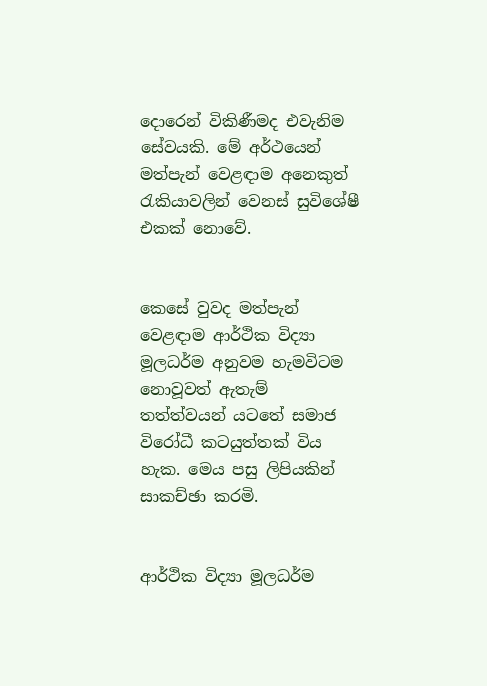දොරෙන් විකිණීමද එවැනිම සේවයකි. මේ අර්ථයෙන් මත්පැන් වෙළඳාම අනෙකුත් රැකියාවලින් වෙනස් සුවිශේෂී එකක් නොවේ.


කෙසේ වුවද මත්පැන් වෙළඳාම ආර්ථික විද්‍යා මූලධර්ම අනුවම හැමවිටම නොවූවත් ඇතැම් තත්ත්වයන් යටතේ සමාජ විරෝධී කටයුත්තක් විය හැක. මෙය පසු ලිපියකින් සාකච්ඡා කරමි.


ආර්ථික විද්‍යා මූලධර්ම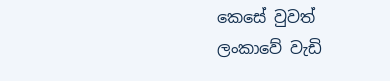කෙසේ වුවත් ලංකාවේ වැඩි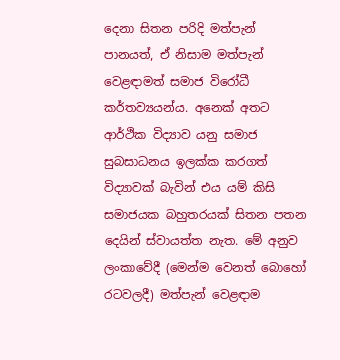දෙනා සිතන පරිදි මත්පැන් පානයත්, ඒ නිසාම මත්පැන් වෙළඳාමත් සමාජ විරෝධී කර්තව්‍යයන්ය. අනෙක් අතට ආර්ථික විද්‍යාව යනු සමාජ සුබසාධනය ඉලක්ක කරගත් විද්‍යාවක් බැවින් එය යම් කිසි සමාජයක බහුතරයක් සිතන පතන දෙයින් ස්වායත්ත නැත. මේ අනුව ලංකාවේදී (මෙන්ම වෙනත් බොහෝ රටවලදී) මත්පැන් වෙළඳාම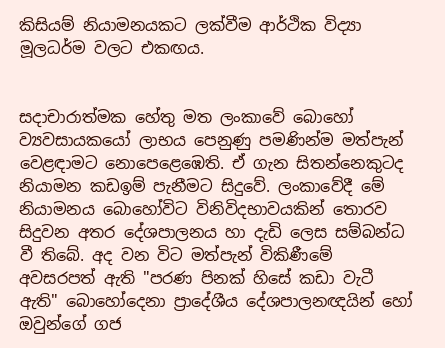කිසියම් නියාමනයකට ලක්වීම ආර්ථික විද්‍යා මූලධර්ම වලට එකඟය.


සදාචාරාත්මක හේතු මත ලංකාවේ බොහෝ ව්‍යවසායකයෝ ලාභය පෙනුණු පමණින්ම මත්පැන් වෙළඳාමට නොපෙළෙඹෙති. ඒ ගැන සිතන්නෙකුටද නියාමන කඩඉම් පැනීමට සිදුවේ. ලංකාවේදී මේ නියාමනය බොහෝවිට විනිවිදභාවයකින් තොරව සිදුවන අතර දේශපාලනය හා දැඩි ලෙස සම්බන්ධ වී තිබේ. අද වන විට මත්පැන් විකිණීමේ අවසරපත් ඇති "පරණ පිනක් හිසේ කඩා වැටී ඇති" බොහෝදෙනා ප්‍රාදේශීය දේශපාලනඥයින් හෝ ඔවුන්ගේ ගජ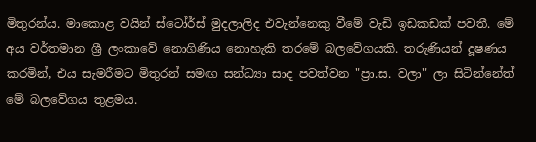මිතුරන්ය. මාකොළ වයින් ස්ටෝර්ස් මුදලාලිද එවැන්නෙකු වීමේ වැඩි ඉඩකඩක් පවතී. මේ අය වර්තමාන ශ්‍රී ලංකාවේ නොගිණිය නොහැකි තරමේ බලවේගයකි. තරුණියන් දූෂණය කරමින්, එය සැමරීමට මිතුරන් සමඟ සන්ධ්‍යා සාද පවත්වන "ප්‍රා.ස. වලා" ලා සිටින්නේත් මේ බලවේගය තුළමය.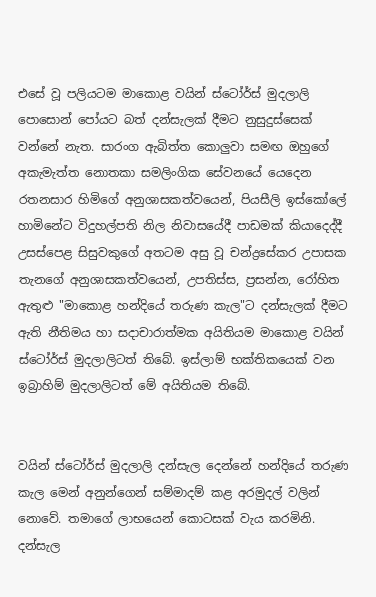එසේ වූ පලියටම මාකොළ වයින් ස්ටෝර්ස් මුදලාලි පොසොන් පෝයට බත් දන්සැලක් දීමට නුසුදුස්සෙක් වන්නේ නැත. සාරංග ඇබිත්ත කොලුවා සමඟ ඔහුගේ අකැමැත්ත නොතකා සමලිංගික සේවනයේ යෙදෙන රතනසාර හිමිගේ අනුශාසකත්වයෙන්, පියසීලි ඉස්කෝලේ හාමිනේට විදුහල්පති නිල නිවාසයේදී පාඩමක් කියාදෙද්දී උසස්පෙළ සිසුවකුගේ අතටම අසු වූ චන්ද්‍රසේකර උපාසක තැනගේ අනුශාසකත්වයෙන්, උපතිස්ස, ප්‍රසන්න, රෝහිත ඇතුළු "මාකොළ හන්දියේ තරුණ කැල"ට දන්සැලක් දීමට ඇති නීතිමය හා සදාචාරාත්මක අයිතියම මාකොළ වයින් ස්ටෝර්ස් මුදලාලිටත් තිබේ. ඉස්ලාම් භක්තිකයෙක් වන ඉබ්‍රාහිම් මුදලාලිටත් මේ අයිතියම තිබේ.


වයින් ස්ටෝර්ස් මුදලාලි දන්සැල දෙන්නේ හන්දියේ තරුණ කැල මෙන් අනුන්ගෙන් සම්මාදම් කළ අරමුදල් වලින් නොවේ. තමාගේ ලාභයෙන් කොටසක් වැය කරමිනි. දන්සැල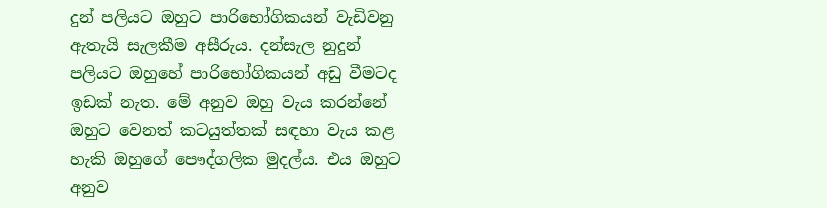දුන් පලියට ඔහුට පාරිභෝගිකයන් වැඩිවනු ඇතැයි සැලකීම අසීරුය. දන්සැල නුදුන් පලියට ඔහුහේ පාරිභෝගිකයන් අඩු වීමටද ඉඩක් නැත. මේ අනුව ඔහු වැය කරන්නේ ඔහුට වෙනත් කටයුත්තක් සඳහා වැය කළ හැකි ඔහුගේ පෞද්ගලික මුදල්ය. එය ඔහුට අනුව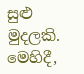සුළු මුදලකි. මෙහිදී,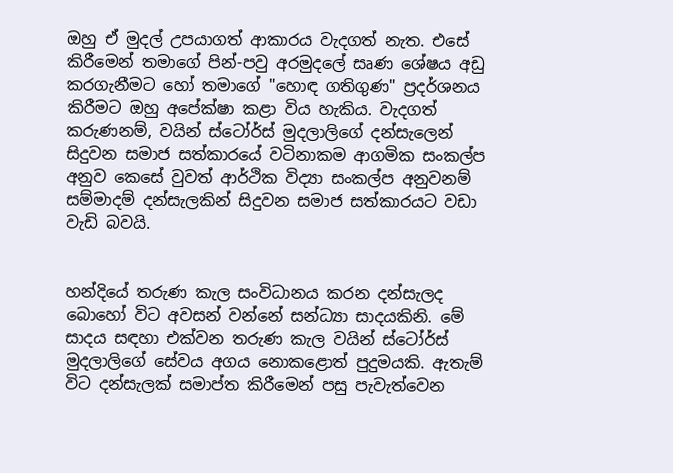ඔහු ඒ මුදල් උපයාගත් ආකාරය වැදගත් නැත. එසේ කිරීමෙන් තමාගේ පින්-පවු අරමුදලේ සෘණ ශේෂය අඩු කරගැනීමට හෝ තමාගේ "හොඳ ගතිගුණ" ප්‍රදර්ශනය කිරීමට ඔහු අපේක්ෂා කළා විය හැකිය. වැදගත් කරුණනම්, වයින් ස්ටෝර්ස් මුදලාලිගේ දන්සැලෙන් සිදුවන සමාජ සත්කාරයේ වටිනාකම ආගමික සංකල්ප අනුව කෙසේ වුවත් ආර්ථික විද්‍යා සංකල්ප අනුවනම් සම්මාදම් දන්සැලකින් සිදුවන සමාජ සත්කාරයට වඩා වැඩි බවයි.


හන්දියේ තරුණ කැල සංවිධානය කරන දන්සැලද බොහෝ විට අවසන් වන්නේ සන්ධ්‍යා සාදයකිනි. මේ සාදය සඳහා එක්වන තරුණ කැල වයින් ස්ටෝර්ස් මුදලාලිගේ සේවය අගය නොකළොත් පුදුමයකි. ඇතැම් විට දන්සැලක් සමාප්ත කිරීමෙන් පසු පැවැත්වෙන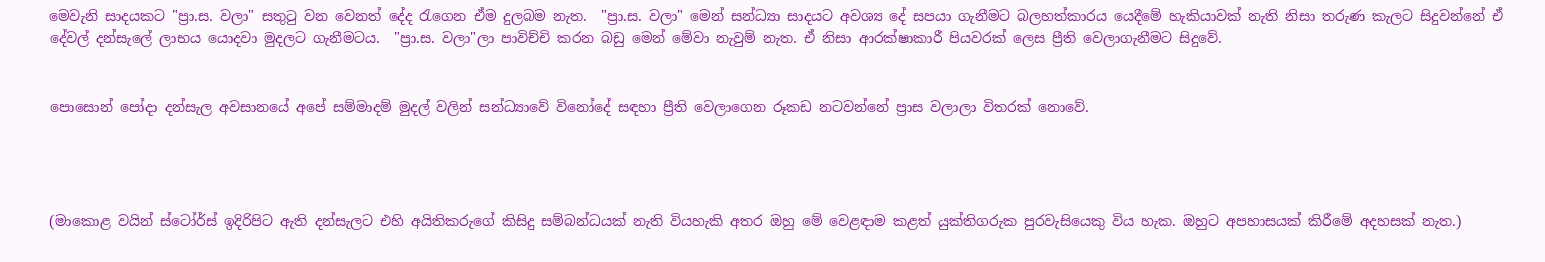මෙවැනි සාදයකට "ප්‍රා.ස. වලා" සතුටු වන වෙනත් දේද රැගෙන ඒම දුලබම නැත.  "ප්‍රා.ස. වලා" මෙන් සන්ධ්‍යා සාදයට අවශ්‍ය දේ සපයා ගැනීමට බලහත්කාරය යෙදීමේ හැකියාවක් නැති නිසා තරුණ කැලට සිදුවන්නේ ඒ දේවල් දන්සැලේ ලාභය යොදවා මුදලට ගැනීමටය.  "ප්‍රා.ස. වලා"ලා පාවිච්චි කරන බඩු මෙන් මේවා නැවුම් නැත. ඒ නිසා ආරක්ෂාකාරී පියවරක් ලෙස ප්‍රීති වෙලාගැනීමට සිදුවේ.


පොසොන් පෝදා දන්සැල අවසානයේ අපේ සම්මාදම් මුදල් වලින් සන්ධ්‍යාවේ විනෝදේ සඳහා ප්‍රීති වෙලාගෙන රූකඩ නටවන්නේ ප්‍රාස වලාලා විතරක් නොවේ.




(මාකොළ වයින් ස්ටෝර්ස් ඉදිරිපිට ඇති දන්සැලට එහි අයිතිකරුගේ කිසිදු සම්බන්ධයක් නැති වියහැකි අතර ඔහු මේ වෙළඳාම කළත් යුක්තිගරුක පුරවැසියෙකු විය හැක. ඔහුට අපහාසයක් කිරීමේ අදහසක් නැත.)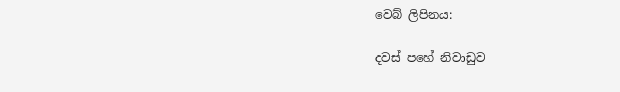වෙබ් ලිපිනය:

දවස් පහේ නිවාඩුව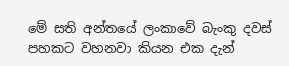මේ සති අන්තයේ ලංකාවේ බැංකු දවස් පහකට වහනවා කියන එක දැන්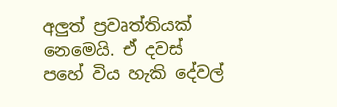අලුත් ප්‍රවෘත්තියක් නෙමෙයි. ඒ දවස් පහේ විය හැකි දේවල්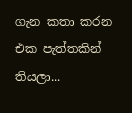ගැන කතා කරන එක පැත්තකින් තියලා...